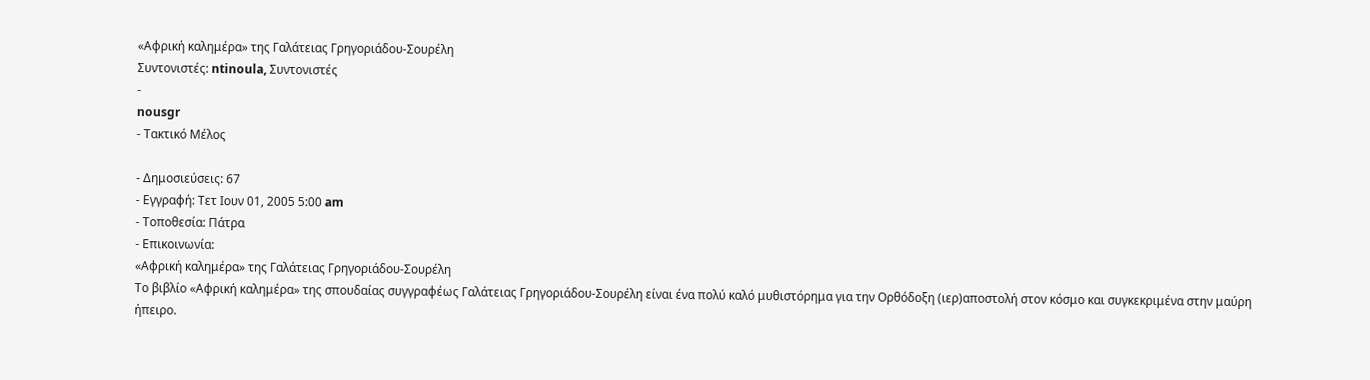«Αφρική καλημέρα» της Γαλάτειας Γρηγοριάδου-Σουρέλη
Συντονιστές: ntinoula, Συντονιστές
-
nousgr
- Τακτικό Μέλος

- Δημοσιεύσεις: 67
- Εγγραφή: Τετ Ιουν 01, 2005 5:00 am
- Τοποθεσία: Πάτρα
- Επικοινωνία:
«Αφρική καλημέρα» της Γαλάτειας Γρηγοριάδου-Σουρέλη
Το βιβλίο «Αφρική καλημέρα» της σπουδαίας συγγραφέως Γαλάτειας Γρηγοριάδου-Σουρέλη είναι ένα πολύ καλό μυθιστόρημα για την Ορθόδοξη (ιερ)αποστολή στον κόσμο και συγκεκριμένα στην μαύρη ήπειρο.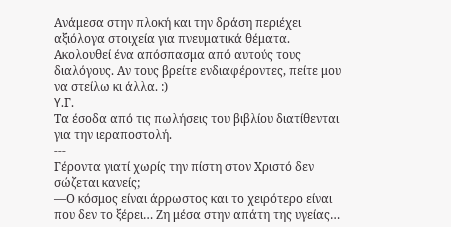Ανάμεσα στην πλοκή και την δράση περιέχει αξιόλογα στοιχεία για πνευματικά θέματα. Ακολουθεί ένα απόσπασμα από αυτούς τους διαλόγους. Αν τους βρείτε ενδιαφέροντες, πείτε μου να στείλω κι άλλα. :)
Y.Γ.
Τα έσοδα από τις πωλήσεις του βιβλίου διατίθενται για την ιεραποστολή.
---
Γέροντα γιατί χωρίς την πίστη στον Χριστό δεν σώζεται κανείς;
—Ο κόσμος είναι άρρωστος και το χειρότερο είναι που δεν το ξέρει… Ζη μέσα στην απάτη της υγείας…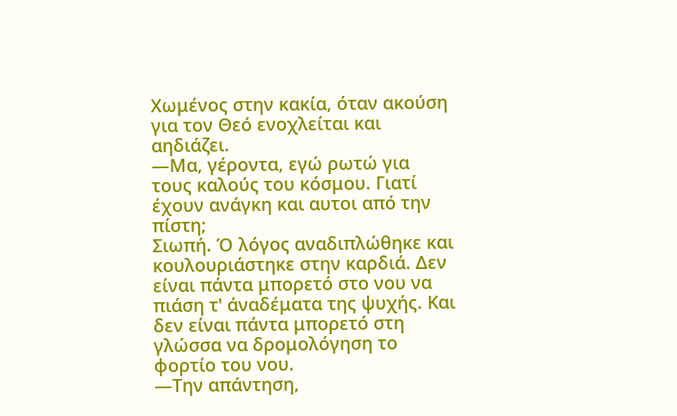Χωμένος στην κακία, όταν ακούση για τον Θεό ενοχλείται και αηδιάζει.
—Μα, γέροντα, εγώ ρωτώ για τους καλούς του κόσμου. Γιατί έχουν ανάγκη και αυτοι από την πίστη;
Σιωπή. Ό λόγος αναδιπλώθηκε και κουλουριάστηκε στην καρδιά. Δεν είναι πάντα μπορετό στο νου να πιάση τ' άναδέματα της ψυχής. Και δεν είναι πάντα μπορετό στη γλώσσα να δρομολόγηση το φορτίο του νου.
—Την απάντηση,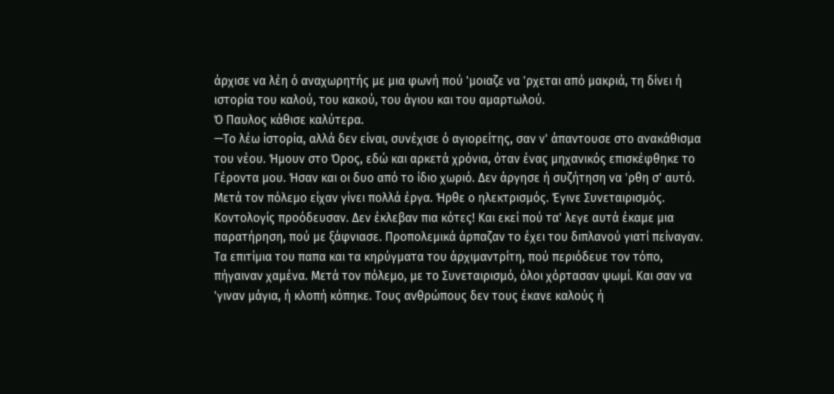άρχισε να λέη ό αναχωρητής με μια φωνή πού 'μοιαζε να 'ρχεται από μακριά, τη δίνει ή ιστορία του καλού, του κακού, του άγιου και του αμαρτωλού.
Ό Παυλος κάθισε καλύτερα.
—Το λέω ίστορία, αλλά δεν είναι, συνέχισε ό αγιορείτης, σαν ν' άπαντουσε στο ανακάθισμα του νέου. Ήμουν στο Όρος, εδώ και αρκετά χρόνια, όταν ένας μηχανικός επισκέφθηκε το Γέροντα μου. Ήσαν και οι δυο από το ίδιο χωριό. Δεν άργησε ή συζήτηση να 'ρθη σ' αυτό. Μετά τον πόλεμο είχαν γίνει πολλά έργα. Ήρθε ο ηλεκτρισμός. Έγινε Συνεταιρισμός. Κοντολογίς προόδευσαν. Δεν έκλεβαν πια κότες! Και εκεί πού τα' λεγε αυτά έκαμε μια παρατήρηση, πού με ξάφνιασε. Προπολεμικά άρπαζαν το έχει του διπλανού γιατί πείναγαν. Τα επιτίμια του παπα και τα κηρύγματα του άρχιμαντρίτη, πού περιόδευε τον τόπο, πήγαιναν χαμένα. Μετά τον πόλεμο, με το Συνεταιρισμό, όλοι χόρτασαν ψωμί. Και σαν να 'γιναν μάγια, ή κλοπή κόπηκε. Τους ανθρώπους δεν τους έκανε καλούς ή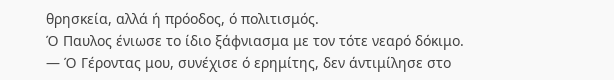θρησκεία, αλλά ή πρόοδος, ό πολιτισμός.
Ό Παυλος ένιωσε το ίδιο ξάφνιασμα με τον τότε νεαρό δόκιμο.
— Ό Γέροντας μου, συνέχισε ό ερημίτης, δεν άντιμίλησε στο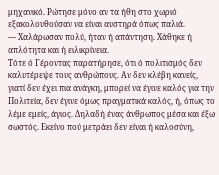μηχανικό. Ρώτησε μόνο αν τα ήθη στο χωριό εξακολουθούσαν να είναι αυστηρά όπως παλιά.
— Χαλάρωσαν πολύ, ήταν ή απάντηση. Χάθηκε ή απλότητα και ή ειλικρίνεια.
Τότε ό Γέροντας παρατήρησε, ότι ό πολιτισμός δεν καλυτέρεψε τους ανθρώπους. Αν δεν κλέβη κανείς, γιατί δεν έχει πια ανάγκη, μπορεί να έγινε καλός για την Πολιτεία, δεν έγινε όμως πραγματικά καλός, ή, όπως το λέμε εμείς, άγιος. Δηλαδή ένας άνθρωπος μέσα και έξω σωστός. Εκείνο πού μετράει δεν είναι ή καλοσύνη,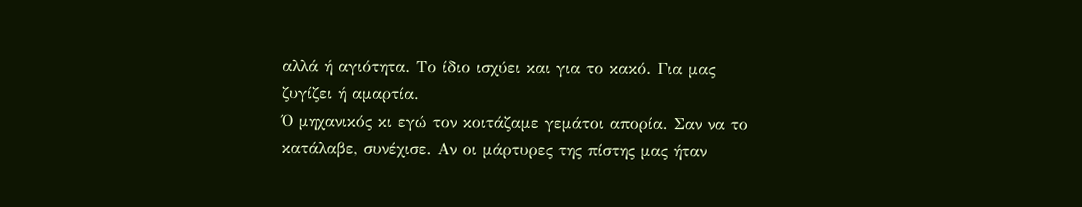αλλά ή αγιότητα. Το ίδιο ισχύει και για το κακό. Για μας ζυγίζει ή αμαρτία.
Ό μηχανικός κι εγώ τον κοιτάζαμε γεμάτοι απορία. Σαν να το κατάλαβε, συνέχισε. Αν οι μάρτυρες της πίστης μας ήταν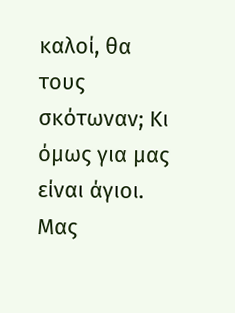καλοί, θα τους σκότωναν; Κι όμως για μας είναι άγιοι. Μας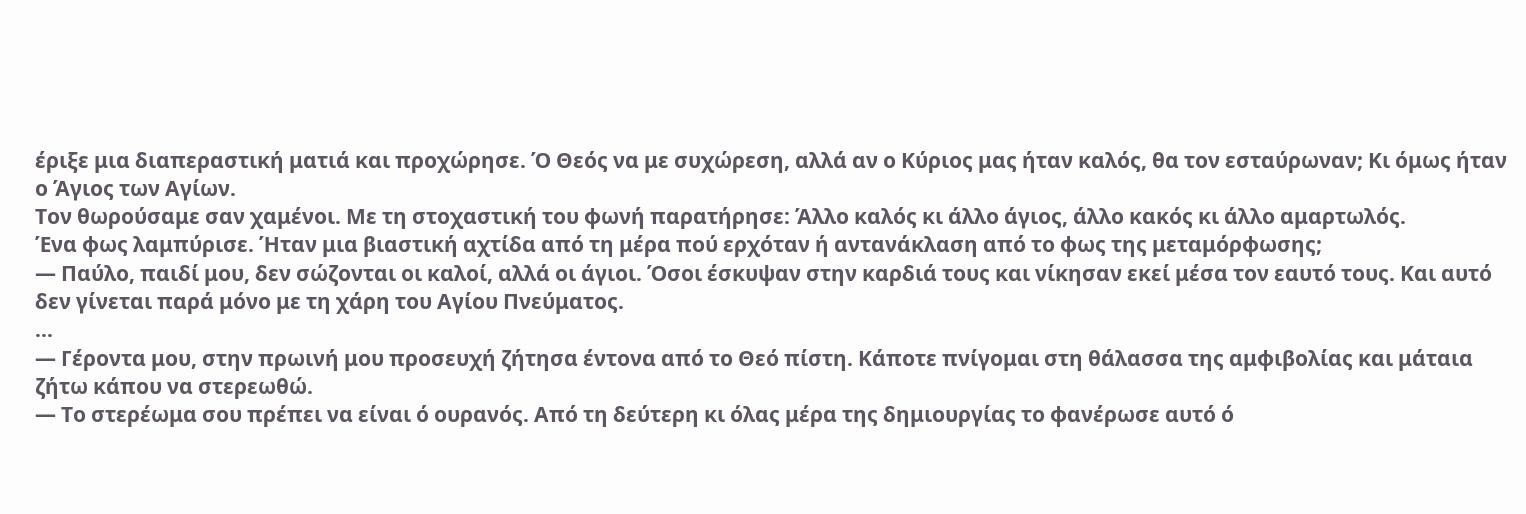έριξε μια διαπεραστική ματιά και προχώρησε. Ό Θεός να με συχώρεση, αλλά αν ο Κύριος μας ήταν καλός, θα τον εσταύρωναν; Κι όμως ήταν ο Άγιος των Αγίων.
Τον θωρούσαμε σαν χαμένοι. Με τη στοχαστική του φωνή παρατήρησε: Άλλο καλός κι άλλο άγιος, άλλο κακός κι άλλο αμαρτωλός.
Ένα φως λαμπύρισε. Ήταν μια βιαστική αχτίδα από τη μέρα πού ερχόταν ή αντανάκλαση από το φως της μεταμόρφωσης;
— Παύλο, παιδί μου, δεν σώζονται οι καλοί, αλλά οι άγιοι. Όσοι έσκυψαν στην καρδιά τους και νίκησαν εκεί μέσα τον εαυτό τους. Και αυτό δεν γίνεται παρά μόνο με τη χάρη του Αγίου Πνεύματος.
…
— Γέροντα μου, στην πρωινή μου προσευχή ζήτησα έντονα από το Θεό πίστη. Κάποτε πνίγομαι στη θάλασσα της αμφιβολίας και μάταια ζήτω κάπου να στερεωθώ.
— Το στερέωμα σου πρέπει να είναι ό ουρανός. Από τη δεύτερη κι όλας μέρα της δημιουργίας το φανέρωσε αυτό ό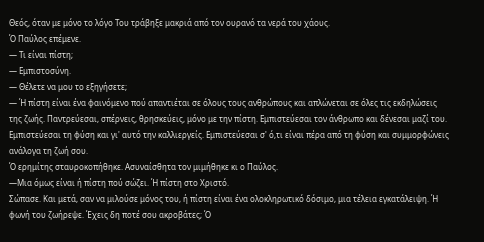Θεός, όταν με μόνο το λόγο Του τράβηξε μακριά από τον ουρανό τα νερά του χάους.
Ό Παύλος επέμενε.
— Τι είναι πίστη;
— Εμπιστοσύνη.
— Θέλετε να μου το εξηγήσετε;
— Ή πίστη είναι ένα φαινόμενο πού απαντιέται σε όλους τους ανθρώπους και απλώνεται σε όλες τις εκδηλώσεις της ζωής. Παντρεύεσαι, σπέρνεις, θρησκεύεις, μόνο με την πίστη. Εμπιστεύεσαι τον άνθρωπο και δένεσαι μαζί του. Εμπιστεύεσαι τη φύση και γι' αυτό την καλλιεργείς. Εμπιστεύεσαι σ' ό,τι είναι πέρα από τη φύση και συμμορφώνεις ανάλογα τη ζωή σου.
Ό ερημίτης σταυροκοπήθηκε. Ασυναίσθητα τον μιμήθηκε κι ο Παύλος.
—Μια όμως είναι ή πίστη πού σώζει. Ή πίστη στο Χριστό.
Σώπασε. Και μετά, σαν να μιλούσε μόνος του, ή πίστη είναι ένα ολοκληρωτικό δόσιμο, μια τέλεια εγκατάλειψη. Ή φωνή του ζωήρεψε. Έχεις δη ποτέ σου ακροβάτες; Ό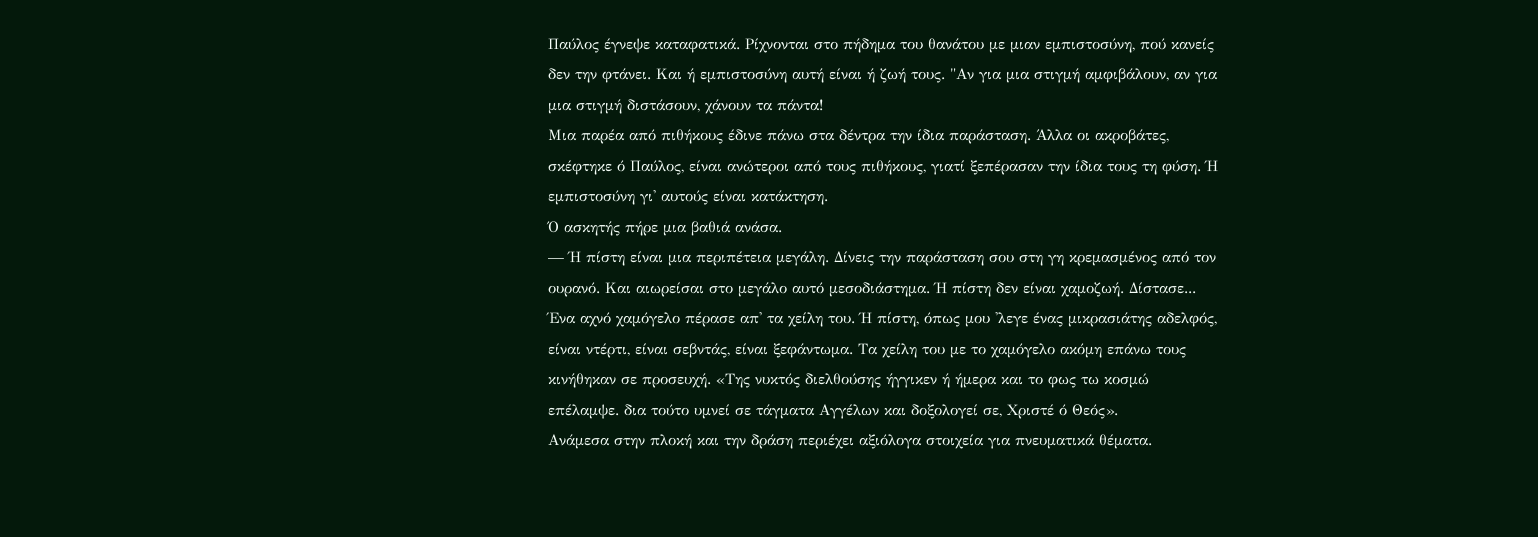Παύλος έγνεψε καταφατικά. Ρίχνονται στο πήδημα του θανάτου με μιαν εμπιστοσύνη, πού κανείς δεν την φτάνει. Και ή εμπιστοσύνη αυτή είναι ή ζωή τους. "Αν για μια στιγμή αμφιβάλουν, αν για μια στιγμή διστάσουν, χάνουν τα πάντα!
Μια παρέα από πιθήκους έδινε πάνω στα δέντρα την ίδια παράσταση. Άλλα οι ακροβάτες, σκέφτηκε ό Παύλος, είναι ανώτεροι από τους πιθήκους, γιατί ξεπέρασαν την ίδια τους τη φύση. Ή εμπιστοσύνη γι' αυτούς είναι κατάκτηση.
Ό ασκητής πήρε μια βαθιά ανάσα.
— Ή πίστη είναι μια περιπέτεια μεγάλη. Δίνεις την παράσταση σου στη γη κρεμασμένος από τον ουρανό. Και αιωρείσαι στο μεγάλο αυτό μεσοδιάστημα. Ή πίστη δεν είναι χαμοζωή. Δίστασε... Ένα αχνό χαμόγελο πέρασε απ' τα χείλη του. Ή πίστη, όπως μου 'λεγε ένας μικρασιάτης αδελφός, είναι ντέρτι, είναι σεβντάς, είναι ξεφάντωμα. Τα χείλη του με το χαμόγελο ακόμη επάνω τους κινήθηκαν σε προσευχή. «Της νυκτός διελθούσης ήγγικεν ή ήμερα και το φως τω κοσμώ επέλαμψε. δια τούτο υμνεί σε τάγματα Αγγέλων και δοξολογεί σε, Χριστέ ό Θεός».
Ανάμεσα στην πλοκή και την δράση περιέχει αξιόλογα στοιχεία για πνευματικά θέματα.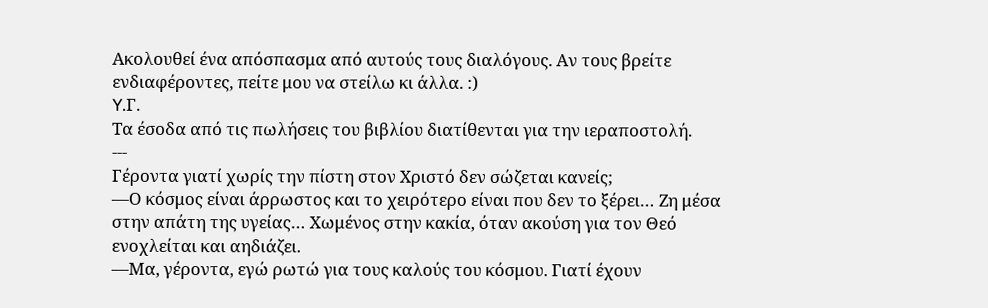Ακολουθεί ένα απόσπασμα από αυτούς τους διαλόγους. Αν τους βρείτε ενδιαφέροντες, πείτε μου να στείλω κι άλλα. :)
Y.Γ.
Τα έσοδα από τις πωλήσεις του βιβλίου διατίθενται για την ιεραποστολή.
---
Γέροντα γιατί χωρίς την πίστη στον Χριστό δεν σώζεται κανείς;
—Ο κόσμος είναι άρρωστος και το χειρότερο είναι που δεν το ξέρει… Ζη μέσα στην απάτη της υγείας… Χωμένος στην κακία, όταν ακούση για τον Θεό ενοχλείται και αηδιάζει.
—Μα, γέροντα, εγώ ρωτώ για τους καλούς του κόσμου. Γιατί έχουν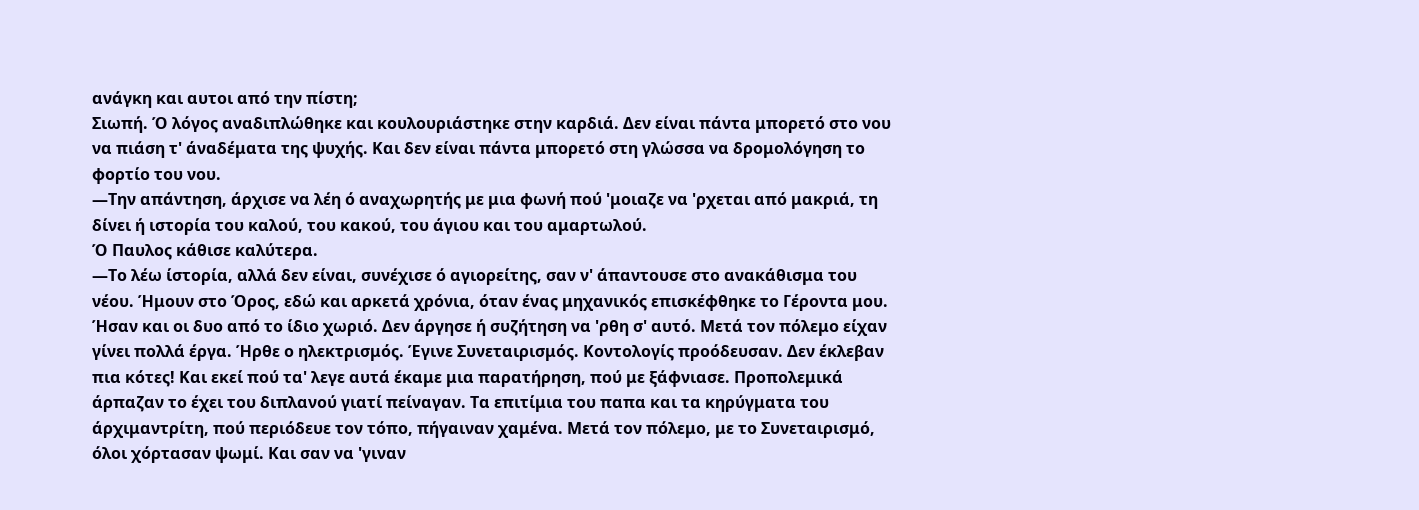ανάγκη και αυτοι από την πίστη;
Σιωπή. Ό λόγος αναδιπλώθηκε και κουλουριάστηκε στην καρδιά. Δεν είναι πάντα μπορετό στο νου να πιάση τ' άναδέματα της ψυχής. Και δεν είναι πάντα μπορετό στη γλώσσα να δρομολόγηση το φορτίο του νου.
—Την απάντηση, άρχισε να λέη ό αναχωρητής με μια φωνή πού 'μοιαζε να 'ρχεται από μακριά, τη δίνει ή ιστορία του καλού, του κακού, του άγιου και του αμαρτωλού.
Ό Παυλος κάθισε καλύτερα.
—Το λέω ίστορία, αλλά δεν είναι, συνέχισε ό αγιορείτης, σαν ν' άπαντουσε στο ανακάθισμα του νέου. Ήμουν στο Όρος, εδώ και αρκετά χρόνια, όταν ένας μηχανικός επισκέφθηκε το Γέροντα μου. Ήσαν και οι δυο από το ίδιο χωριό. Δεν άργησε ή συζήτηση να 'ρθη σ' αυτό. Μετά τον πόλεμο είχαν γίνει πολλά έργα. Ήρθε ο ηλεκτρισμός. Έγινε Συνεταιρισμός. Κοντολογίς προόδευσαν. Δεν έκλεβαν πια κότες! Και εκεί πού τα' λεγε αυτά έκαμε μια παρατήρηση, πού με ξάφνιασε. Προπολεμικά άρπαζαν το έχει του διπλανού γιατί πείναγαν. Τα επιτίμια του παπα και τα κηρύγματα του άρχιμαντρίτη, πού περιόδευε τον τόπο, πήγαιναν χαμένα. Μετά τον πόλεμο, με το Συνεταιρισμό, όλοι χόρτασαν ψωμί. Και σαν να 'γιναν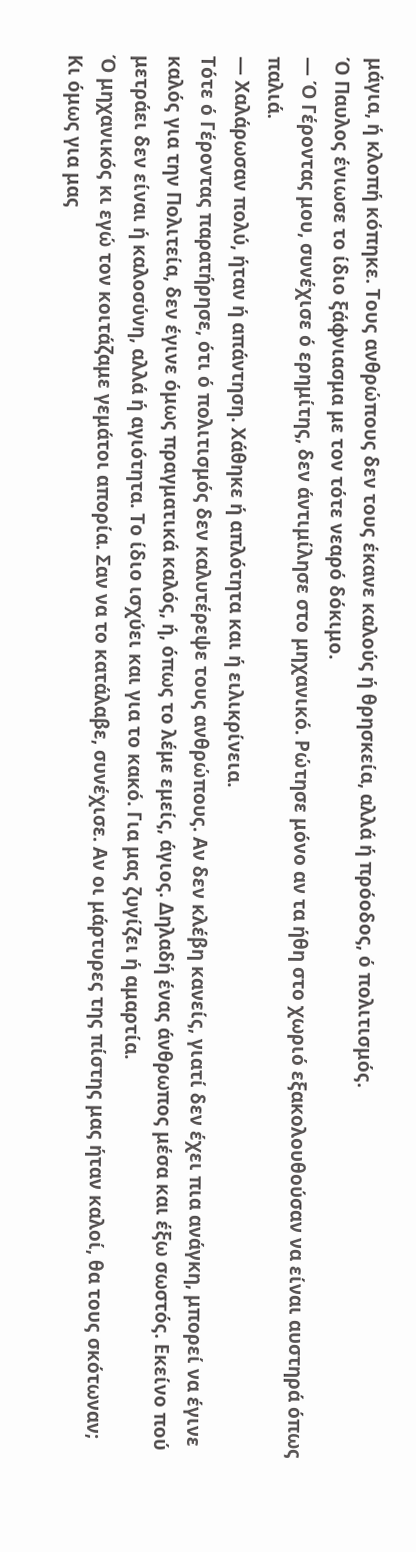μάγια, ή κλοπή κόπηκε. Τους ανθρώπους δεν τους έκανε καλούς ή θρησκεία, αλλά ή πρόοδος, ό πολιτισμός.
Ό Παυλος ένιωσε το ίδιο ξάφνιασμα με τον τότε νεαρό δόκιμο.
— Ό Γέροντας μου, συνέχισε ό ερημίτης, δεν άντιμίλησε στο μηχανικό. Ρώτησε μόνο αν τα ήθη στο χωριό εξακολουθούσαν να είναι αυστηρά όπως παλιά.
— Χαλάρωσαν πολύ, ήταν ή απάντηση. Χάθηκε ή απλότητα και ή ειλικρίνεια.
Τότε ό Γέροντας παρατήρησε, ότι ό πολιτισμός δεν καλυτέρεψε τους ανθρώπους. Αν δεν κλέβη κανείς, γιατί δεν έχει πια ανάγκη, μπορεί να έγινε καλός για την Πολιτεία, δεν έγινε όμως πραγματικά καλός, ή, όπως το λέμε εμείς, άγιος. Δηλαδή ένας άνθρωπος μέσα και έξω σωστός. Εκείνο πού μετράει δεν είναι ή καλοσύνη, αλλά ή αγιότητα. Το ίδιο ισχύει και για το κακό. Για μας ζυγίζει ή αμαρτία.
Ό μηχανικός κι εγώ τον κοιτάζαμε γεμάτοι απορία. Σαν να το κατάλαβε, συνέχισε. Αν οι μάρτυρες της πίστης μας ήταν καλοί, θα τους σκότωναν; Κι όμως για μας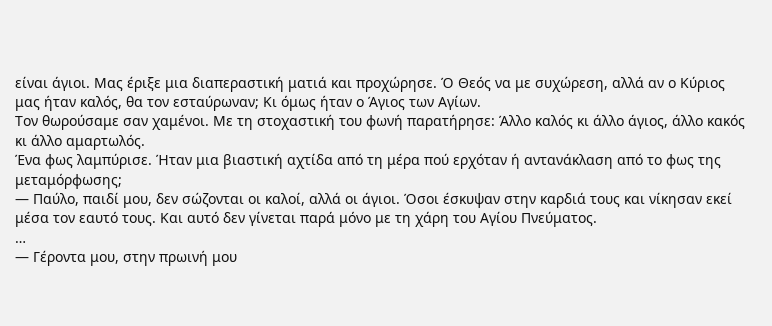είναι άγιοι. Μας έριξε μια διαπεραστική ματιά και προχώρησε. Ό Θεός να με συχώρεση, αλλά αν ο Κύριος μας ήταν καλός, θα τον εσταύρωναν; Κι όμως ήταν ο Άγιος των Αγίων.
Τον θωρούσαμε σαν χαμένοι. Με τη στοχαστική του φωνή παρατήρησε: Άλλο καλός κι άλλο άγιος, άλλο κακός κι άλλο αμαρτωλός.
Ένα φως λαμπύρισε. Ήταν μια βιαστική αχτίδα από τη μέρα πού ερχόταν ή αντανάκλαση από το φως της μεταμόρφωσης;
— Παύλο, παιδί μου, δεν σώζονται οι καλοί, αλλά οι άγιοι. Όσοι έσκυψαν στην καρδιά τους και νίκησαν εκεί μέσα τον εαυτό τους. Και αυτό δεν γίνεται παρά μόνο με τη χάρη του Αγίου Πνεύματος.
…
— Γέροντα μου, στην πρωινή μου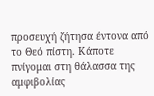προσευχή ζήτησα έντονα από το Θεό πίστη. Κάποτε πνίγομαι στη θάλασσα της αμφιβολίας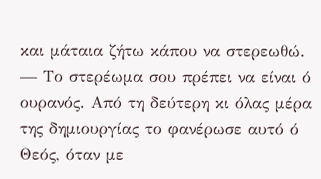και μάταια ζήτω κάπου να στερεωθώ.
— Το στερέωμα σου πρέπει να είναι ό ουρανός. Από τη δεύτερη κι όλας μέρα της δημιουργίας το φανέρωσε αυτό ό Θεός, όταν με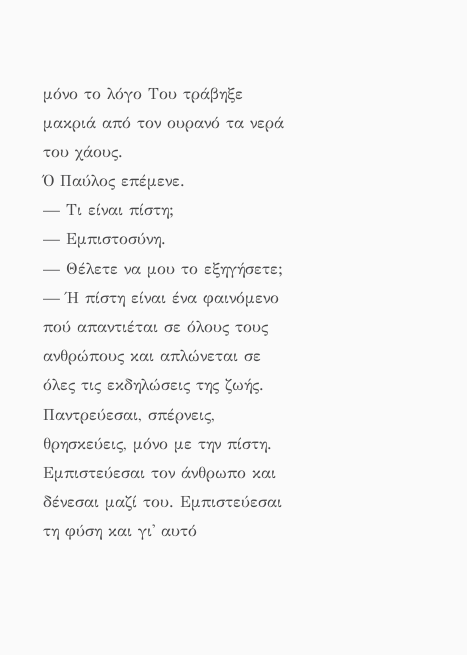μόνο το λόγο Του τράβηξε μακριά από τον ουρανό τα νερά του χάους.
Ό Παύλος επέμενε.
— Τι είναι πίστη;
— Εμπιστοσύνη.
— Θέλετε να μου το εξηγήσετε;
— Ή πίστη είναι ένα φαινόμενο πού απαντιέται σε όλους τους ανθρώπους και απλώνεται σε όλες τις εκδηλώσεις της ζωής. Παντρεύεσαι, σπέρνεις, θρησκεύεις, μόνο με την πίστη. Εμπιστεύεσαι τον άνθρωπο και δένεσαι μαζί του. Εμπιστεύεσαι τη φύση και γι' αυτό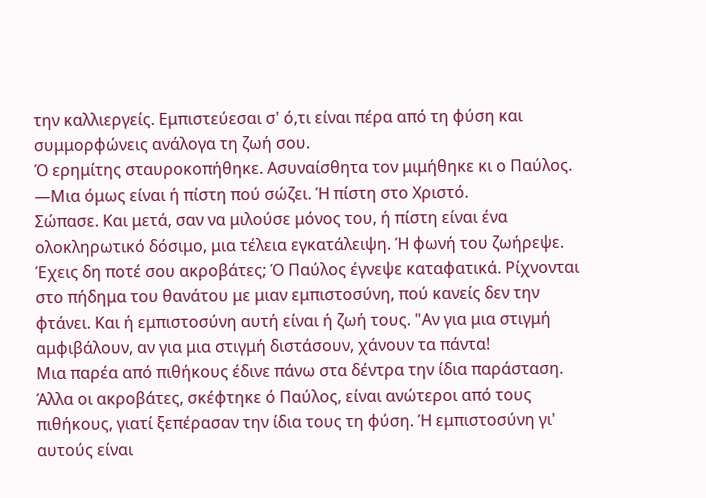την καλλιεργείς. Εμπιστεύεσαι σ' ό,τι είναι πέρα από τη φύση και συμμορφώνεις ανάλογα τη ζωή σου.
Ό ερημίτης σταυροκοπήθηκε. Ασυναίσθητα τον μιμήθηκε κι ο Παύλος.
—Μια όμως είναι ή πίστη πού σώζει. Ή πίστη στο Χριστό.
Σώπασε. Και μετά, σαν να μιλούσε μόνος του, ή πίστη είναι ένα ολοκληρωτικό δόσιμο, μια τέλεια εγκατάλειψη. Ή φωνή του ζωήρεψε. Έχεις δη ποτέ σου ακροβάτες; Ό Παύλος έγνεψε καταφατικά. Ρίχνονται στο πήδημα του θανάτου με μιαν εμπιστοσύνη, πού κανείς δεν την φτάνει. Και ή εμπιστοσύνη αυτή είναι ή ζωή τους. "Αν για μια στιγμή αμφιβάλουν, αν για μια στιγμή διστάσουν, χάνουν τα πάντα!
Μια παρέα από πιθήκους έδινε πάνω στα δέντρα την ίδια παράσταση. Άλλα οι ακροβάτες, σκέφτηκε ό Παύλος, είναι ανώτεροι από τους πιθήκους, γιατί ξεπέρασαν την ίδια τους τη φύση. Ή εμπιστοσύνη γι' αυτούς είναι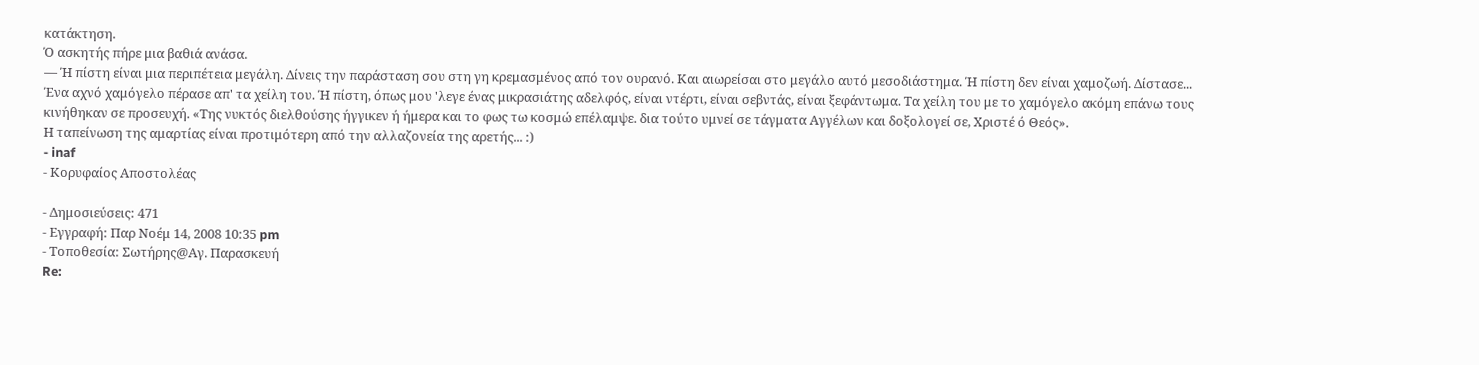κατάκτηση.
Ό ασκητής πήρε μια βαθιά ανάσα.
— Ή πίστη είναι μια περιπέτεια μεγάλη. Δίνεις την παράσταση σου στη γη κρεμασμένος από τον ουρανό. Και αιωρείσαι στο μεγάλο αυτό μεσοδιάστημα. Ή πίστη δεν είναι χαμοζωή. Δίστασε... Ένα αχνό χαμόγελο πέρασε απ' τα χείλη του. Ή πίστη, όπως μου 'λεγε ένας μικρασιάτης αδελφός, είναι ντέρτι, είναι σεβντάς, είναι ξεφάντωμα. Τα χείλη του με το χαμόγελο ακόμη επάνω τους κινήθηκαν σε προσευχή. «Της νυκτός διελθούσης ήγγικεν ή ήμερα και το φως τω κοσμώ επέλαμψε. δια τούτο υμνεί σε τάγματα Αγγέλων και δοξολογεί σε, Χριστέ ό Θεός».
Η ταπείνωση της αμαρτίας είναι προτιμότερη από την αλλαζονεία της αρετής... :)
- inaf
- Κορυφαίος Αποστολέας

- Δημοσιεύσεις: 471
- Εγγραφή: Παρ Νοέμ 14, 2008 10:35 pm
- Τοποθεσία: Σωτήρης@Αγ. Παρασκευή
Re: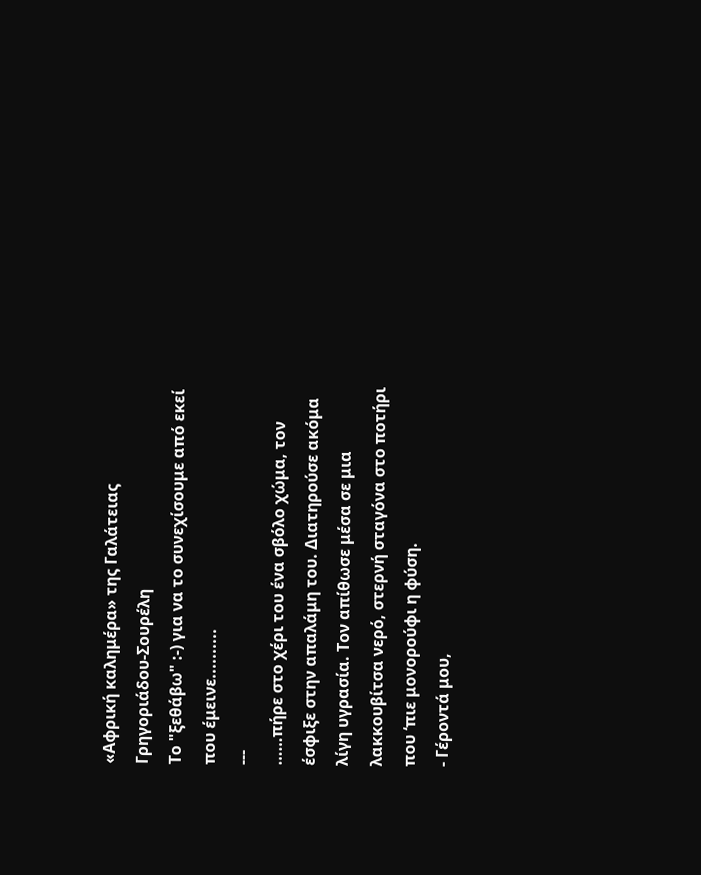«Αφρική καλημέρα» της Γαλάτειας Γρηγοριάδου-Σουρέλη
Το "ξεθάβω" :-) για να το συνεχίσουμε από εκεί που έμεινε..........
---
……πήρε στο χέρι του ένα σβόλο χώμα, τον έσφιξε στην απαλάμη του. Διατηρούσε ακόμα λίγη υγρασία. Τον απίθωσε μέσα σε μια λακκουβίτσα νερό, στερνή σταγόνα στο ποτήρι που ‘πιε μονορούφι η φύση.
- Γέροντά μου,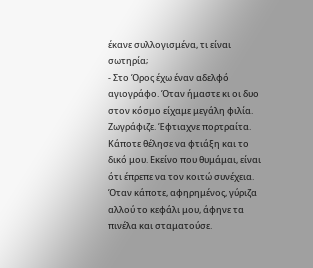έκανε συλλογισμένα, τι είναι σωτηρία;
- Στο Όρος έχω έναν αδελφό αγιογράφο. Όταν ήμαστε κι οι δυο στον κόσμο είχαμε μεγάλη φιλία. Ζωγράφιζε. Έφτιαχνε πορτραίτα. Κάποτε θέλησε να φτιάξη και το δικό μου. Εκείνο που θυμάμαι, είναι ότι έπρεπε να τον κοιτώ συνέχεια. Όταν κάποτε, αφηρημένος, γύριζα αλλού το κεφάλι μου, άφηνε τα πινέλα και σταματούσε.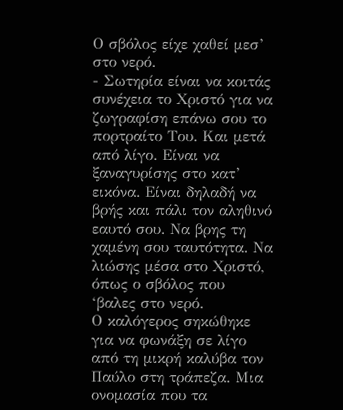Ο σβόλος είχε χαθεί μεσ’ στο νερό.
- Σωτηρία είναι να κοιτάς συνέχεια το Χριστό για να ζωγραφίση επάνω σου το πορτραίτο Του. Και μετά από λίγο. Είναι να ξαναγυρίσης στο κατ’ εικόνα. Είναι δηλαδή να βρής και πάλι τον αληθινό εαυτό σου. Να βρης τη χαμένη σου ταυτότητα. Να λιώσης μέσα στο Χριστό, όπως ο σβόλος που ‘βαλες στο νερό.
Ο καλόγερος σηκώθηκε για να φωνάξη σε λίγο από τη μικρή καλύβα τον Παύλο στη τράπεζα. Μια ονομασία που τα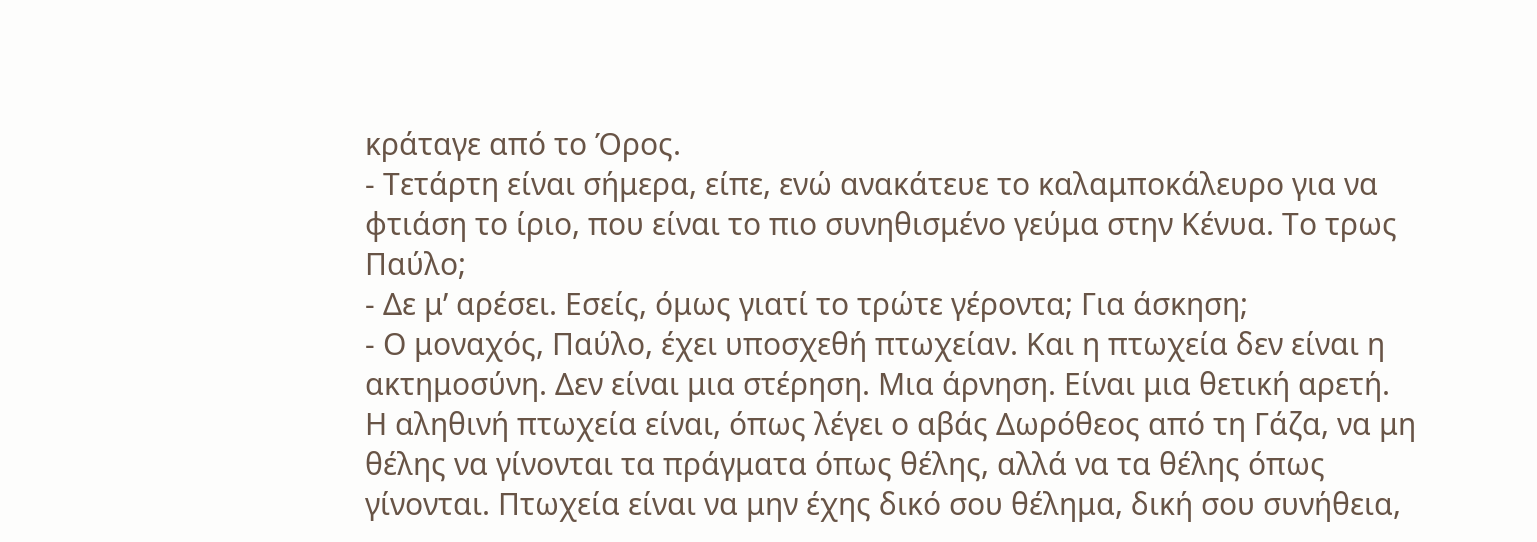κράταγε από το Όρος.
- Τετάρτη είναι σήμερα, είπε, ενώ ανακάτευε το καλαμποκάλευρο για να φτιάση το ίριο, που είναι το πιο συνηθισμένο γεύμα στην Κένυα. Το τρως Παύλο;
- Δε μ’ αρέσει. Εσείς, όμως γιατί το τρώτε γέροντα; Για άσκηση;
- Ο μοναχός, Παύλο, έχει υποσχεθή πτωχείαν. Και η πτωχεία δεν είναι η ακτημοσύνη. Δεν είναι μια στέρηση. Μια άρνηση. Είναι μια θετική αρετή. Η αληθινή πτωχεία είναι, όπως λέγει ο αβάς Δωρόθεος από τη Γάζα, να μη θέλης να γίνονται τα πράγματα όπως θέλης, αλλά να τα θέλης όπως γίνονται. Πτωχεία είναι να μην έχης δικό σου θέλημα, δική σου συνήθεια,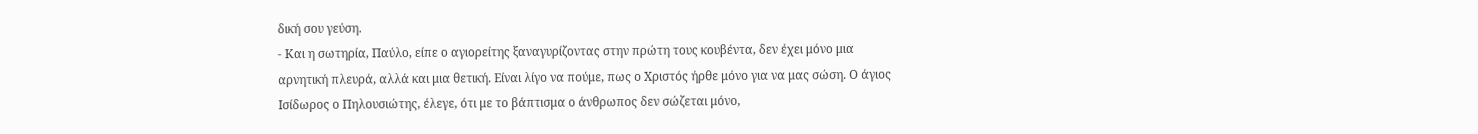δική σου γεύση.
- Και η σωτηρία, Παύλο, είπε ο αγιορείτης ξαναγυρίζοντας στην πρώτη τους κουβέντα, δεν έχει μόνο μια αρνητική πλευρά, αλλά και μια θετική. Είναι λίγο να πούμε, πως ο Χριστός ήρθε μόνο για να μας σώση. Ο άγιος Ισίδωρος ο Πηλουσιώτης, έλεγε, ότι με το βάπτισμα ο άνθρωπος δεν σώζεται μόνο,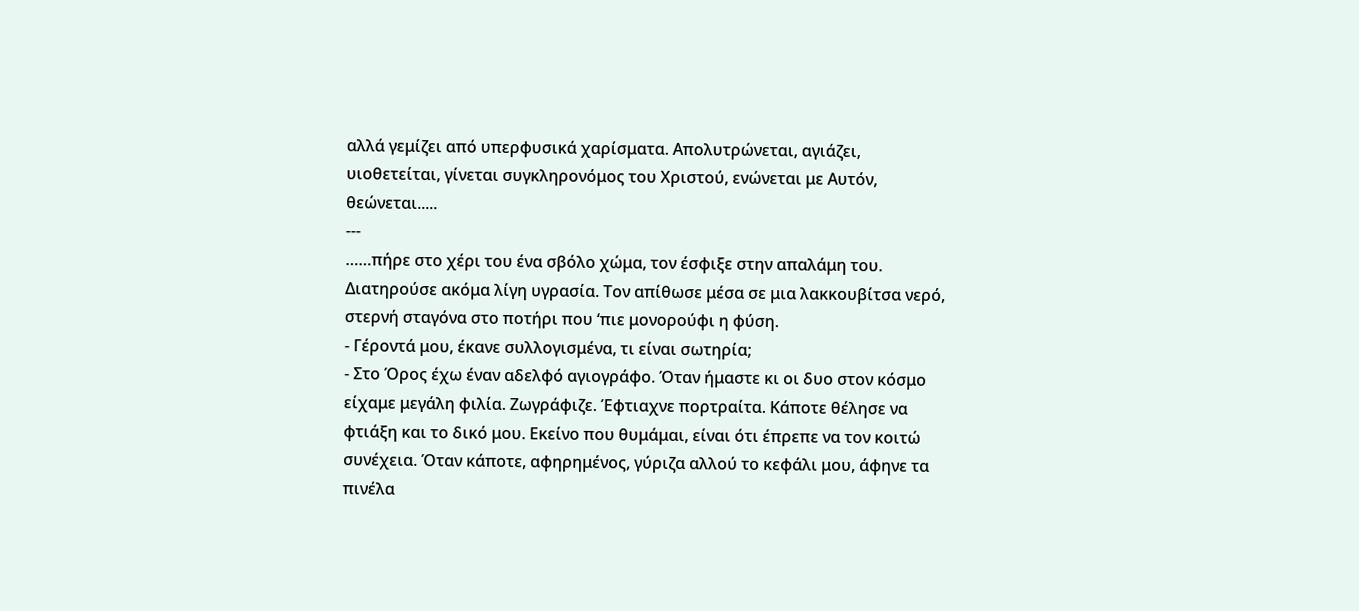αλλά γεμίζει από υπερφυσικά χαρίσματα. Απολυτρώνεται, αγιάζει, υιοθετείται, γίνεται συγκληρονόμος του Χριστού, ενώνεται με Αυτόν, θεώνεται.....
---
……πήρε στο χέρι του ένα σβόλο χώμα, τον έσφιξε στην απαλάμη του. Διατηρούσε ακόμα λίγη υγρασία. Τον απίθωσε μέσα σε μια λακκουβίτσα νερό, στερνή σταγόνα στο ποτήρι που ‘πιε μονορούφι η φύση.
- Γέροντά μου, έκανε συλλογισμένα, τι είναι σωτηρία;
- Στο Όρος έχω έναν αδελφό αγιογράφο. Όταν ήμαστε κι οι δυο στον κόσμο είχαμε μεγάλη φιλία. Ζωγράφιζε. Έφτιαχνε πορτραίτα. Κάποτε θέλησε να φτιάξη και το δικό μου. Εκείνο που θυμάμαι, είναι ότι έπρεπε να τον κοιτώ συνέχεια. Όταν κάποτε, αφηρημένος, γύριζα αλλού το κεφάλι μου, άφηνε τα πινέλα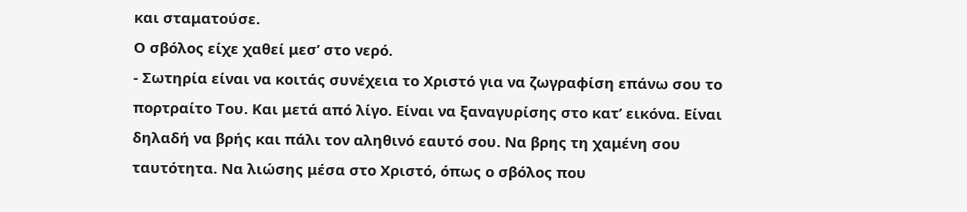και σταματούσε.
Ο σβόλος είχε χαθεί μεσ’ στο νερό.
- Σωτηρία είναι να κοιτάς συνέχεια το Χριστό για να ζωγραφίση επάνω σου το πορτραίτο Του. Και μετά από λίγο. Είναι να ξαναγυρίσης στο κατ’ εικόνα. Είναι δηλαδή να βρής και πάλι τον αληθινό εαυτό σου. Να βρης τη χαμένη σου ταυτότητα. Να λιώσης μέσα στο Χριστό, όπως ο σβόλος που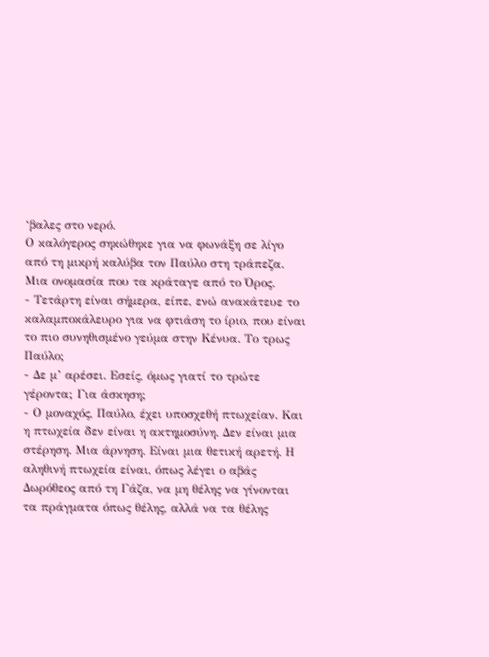‘βαλες στο νερό.
Ο καλόγερος σηκώθηκε για να φωνάξη σε λίγο από τη μικρή καλύβα τον Παύλο στη τράπεζα. Μια ονομασία που τα κράταγε από το Όρος.
- Τετάρτη είναι σήμερα, είπε, ενώ ανακάτευε το καλαμποκάλευρο για να φτιάση το ίριο, που είναι το πιο συνηθισμένο γεύμα στην Κένυα. Το τρως Παύλο;
- Δε μ’ αρέσει. Εσείς, όμως γιατί το τρώτε γέροντα; Για άσκηση;
- Ο μοναχός, Παύλο, έχει υποσχεθή πτωχείαν. Και η πτωχεία δεν είναι η ακτημοσύνη. Δεν είναι μια στέρηση. Μια άρνηση. Είναι μια θετική αρετή. Η αληθινή πτωχεία είναι, όπως λέγει ο αβάς Δωρόθεος από τη Γάζα, να μη θέλης να γίνονται τα πράγματα όπως θέλης, αλλά να τα θέλης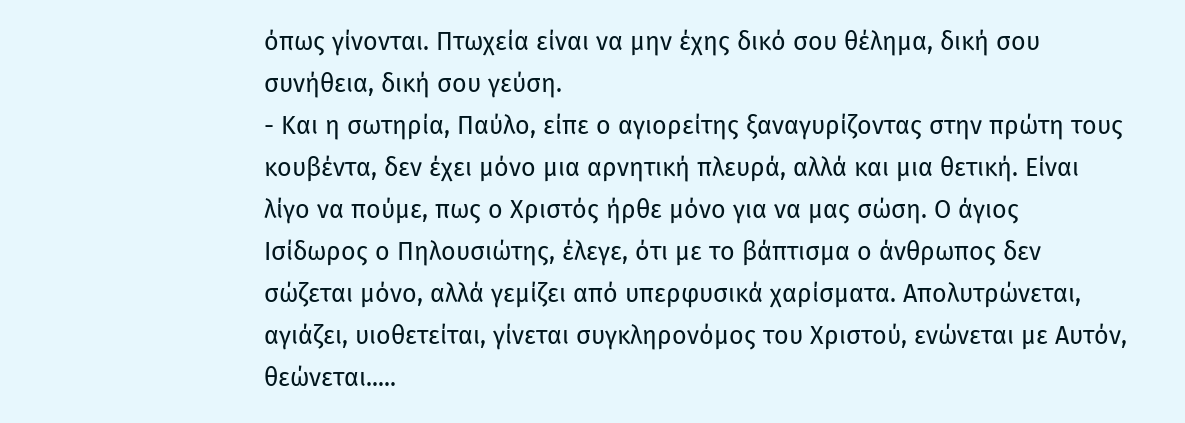όπως γίνονται. Πτωχεία είναι να μην έχης δικό σου θέλημα, δική σου συνήθεια, δική σου γεύση.
- Και η σωτηρία, Παύλο, είπε ο αγιορείτης ξαναγυρίζοντας στην πρώτη τους κουβέντα, δεν έχει μόνο μια αρνητική πλευρά, αλλά και μια θετική. Είναι λίγο να πούμε, πως ο Χριστός ήρθε μόνο για να μας σώση. Ο άγιος Ισίδωρος ο Πηλουσιώτης, έλεγε, ότι με το βάπτισμα ο άνθρωπος δεν σώζεται μόνο, αλλά γεμίζει από υπερφυσικά χαρίσματα. Απολυτρώνεται, αγιάζει, υιοθετείται, γίνεται συγκληρονόμος του Χριστού, ενώνεται με Αυτόν, θεώνεται.....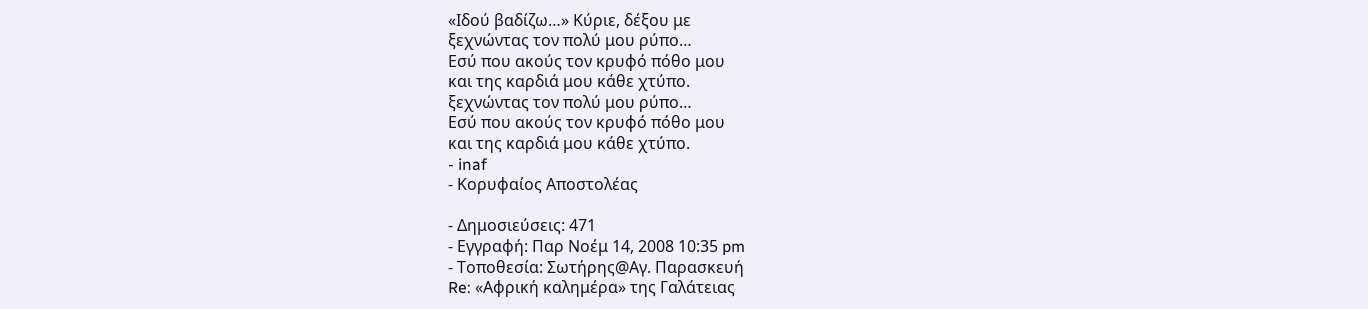«Ιδού βαδίζω…» Κύριε, δέξου με
ξεχνώντας τον πολύ μου ρύπο…
Εσύ που ακούς τον κρυφό πόθο μου
και της καρδιά μου κάθε χτύπο.
ξεχνώντας τον πολύ μου ρύπο…
Εσύ που ακούς τον κρυφό πόθο μου
και της καρδιά μου κάθε χτύπο.
- inaf
- Κορυφαίος Αποστολέας

- Δημοσιεύσεις: 471
- Εγγραφή: Παρ Νοέμ 14, 2008 10:35 pm
- Τοποθεσία: Σωτήρης@Αγ. Παρασκευή
Re: «Αφρική καλημέρα» της Γαλάτειας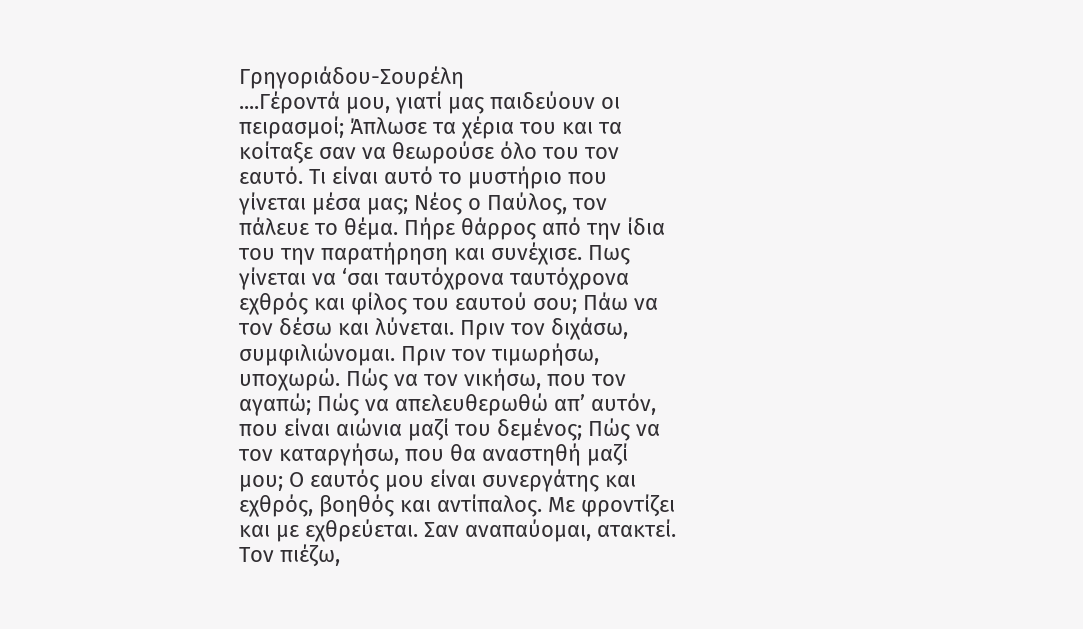Γρηγοριάδου-Σουρέλη
....Γέροντά μου, γιατί μας παιδεύουν οι πειρασμοί; Άπλωσε τα χέρια του και τα κοίταξε σαν να θεωρούσε όλο του τον εαυτό. Τι είναι αυτό το μυστήριο που γίνεται μέσα μας; Νέος ο Παύλος, τον πάλευε το θέμα. Πήρε θάρρος από την ίδια του την παρατήρηση και συνέχισε. Πως γίνεται να ‘σαι ταυτόχρονα ταυτόχρονα εχθρός και φίλος του εαυτού σου; Πάω να τον δέσω και λύνεται. Πριν τον διχάσω, συμφιλιώνομαι. Πριν τον τιμωρήσω, υποχωρώ. Πώς να τον νικήσω, που τον αγαπώ; Πώς να απελευθερωθώ απ’ αυτόν, που είναι αιώνια μαζί του δεμένος; Πώς να τον καταργήσω, που θα αναστηθή μαζί μου; Ο εαυτός μου είναι συνεργάτης και εχθρός, βοηθός και αντίπαλος. Με φροντίζει και με εχθρεύεται. Σαν αναπαύομαι, ατακτεί. Τον πιέζω,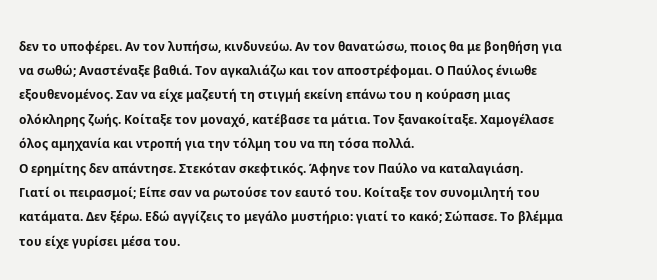δεν το υποφέρει. Αν τον λυπήσω, κινδυνεύω. Αν τον θανατώσω, ποιος θα με βοηθήση για να σωθώ; Αναστέναξε βαθιά. Τον αγκαλιάζω και τον αποστρέφομαι. Ο Παύλος ένιωθε εξουθενομένος. Σαν να είχε μαζευτή τη στιγμή εκείνη επάνω του η κούραση μιας ολόκληρης ζωής. Κοίταξε τον μοναχό, κατέβασε τα μάτια. Τον ξανακοίταξε. Χαμογέλασε όλος αμηχανία και ντροπή για την τόλμη του να πη τόσα πολλά.
Ο ερημίτης δεν απάντησε. Στεκόταν σκεφτικός. Άφηνε τον Παύλο να καταλαγιάση.
Γιατί οι πειρασμοί; Είπε σαν να ρωτούσε τον εαυτό του. Κοίταξε τον συνομιλητή του κατάματα. Δεν ξέρω. Εδώ αγγίζεις το μεγάλο μυστήριο: γιατί το κακό; Σώπασε. Το βλέμμα του είχε γυρίσει μέσα του.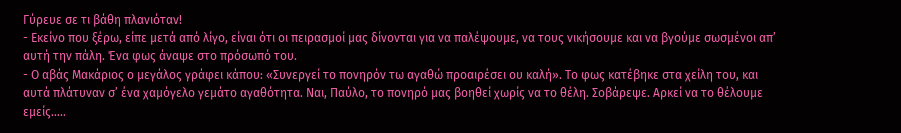Γύρευε σε τι βάθη πλανιόταν!
- Εκείνο που ξέρω, είπε μετά από λίγο, είναι ότι οι πειρασμοί μας δίνονται για να παλέψουμε, να τους νικήσουμε και να βγούμε σωσμένοι απ’ αυτή την πάλη. Ένα φως άναψε στο πρόσωπό του.
- Ο αβάς Μακάριος ο μεγάλος γράφει κάπου: «Συνεργεί το πονηρόν τω αγαθώ προαιρέσει ου καλή». Το φως κατέβηκε στα χείλη του, και αυτά πλάτυναν σ’ ένα χαμόγελο γεμάτο αγαθότητα. Ναι, Παύλο, το πονηρό μας βοηθεί χωρίς να το θέλη. Σοβάρεψε. Αρκεί να το θέλουμε εμείς…..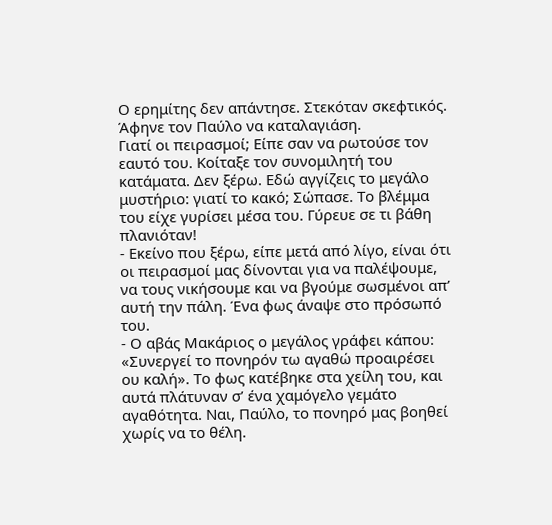Ο ερημίτης δεν απάντησε. Στεκόταν σκεφτικός. Άφηνε τον Παύλο να καταλαγιάση.
Γιατί οι πειρασμοί; Είπε σαν να ρωτούσε τον εαυτό του. Κοίταξε τον συνομιλητή του κατάματα. Δεν ξέρω. Εδώ αγγίζεις το μεγάλο μυστήριο: γιατί το κακό; Σώπασε. Το βλέμμα του είχε γυρίσει μέσα του. Γύρευε σε τι βάθη πλανιόταν!
- Εκείνο που ξέρω, είπε μετά από λίγο, είναι ότι οι πειρασμοί μας δίνονται για να παλέψουμε, να τους νικήσουμε και να βγούμε σωσμένοι απ’ αυτή την πάλη. Ένα φως άναψε στο πρόσωπό του.
- Ο αβάς Μακάριος ο μεγάλος γράφει κάπου: «Συνεργεί το πονηρόν τω αγαθώ προαιρέσει ου καλή». Το φως κατέβηκε στα χείλη του, και αυτά πλάτυναν σ’ ένα χαμόγελο γεμάτο αγαθότητα. Ναι, Παύλο, το πονηρό μας βοηθεί χωρίς να το θέλη.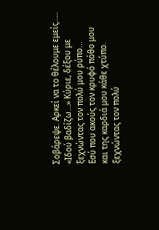Σοβάρεψε. Αρκεί να το θέλουμε εμείς…..
«Ιδού βαδίζω…» Κύριε, δέξου με
ξεχνώντας τον πολύ μου ρύπο…
Εσύ που ακούς τον κρυφό πόθο μου
και της καρδιά μου κάθε χτύπο.
ξεχνώντας τον πολύ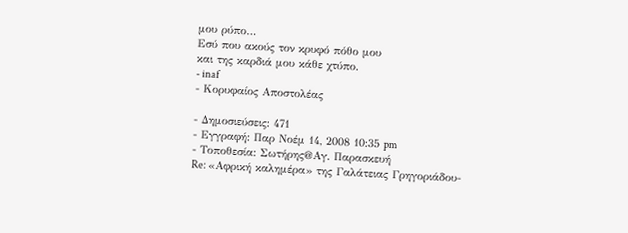μου ρύπο…
Εσύ που ακούς τον κρυφό πόθο μου
και της καρδιά μου κάθε χτύπο.
- inaf
- Κορυφαίος Αποστολέας

- Δημοσιεύσεις: 471
- Εγγραφή: Παρ Νοέμ 14, 2008 10:35 pm
- Τοποθεσία: Σωτήρης@Αγ. Παρασκευή
Re: «Αφρική καλημέρα» της Γαλάτειας Γρηγοριάδου-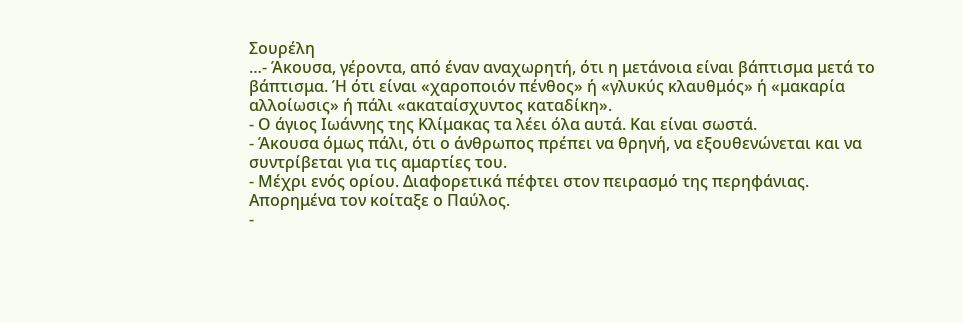Σουρέλη
…- Άκουσα, γέροντα, από έναν αναχωρητή, ότι η μετάνοια είναι βάπτισμα μετά το βάπτισμα. Ή ότι είναι «χαροποιόν πένθος» ή «γλυκύς κλαυθμός» ή «μακαρία αλλοίωσις» ή πάλι «ακαταίσχυντος καταδίκη».
- Ο άγιος Ιωάννης της Κλίμακας τα λέει όλα αυτά. Και είναι σωστά.
- Άκουσα όμως πάλι, ότι ο άνθρωπος πρέπει να θρηνή, να εξουθενώνεται και να συντρίβεται για τις αμαρτίες του.
- Μέχρι ενός ορίου. Διαφορετικά πέφτει στον πειρασμό της περηφάνιας.
Απορημένα τον κοίταξε ο Παύλος.
-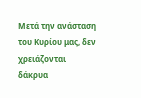Μετά την ανάσταση του Κυρίου μας, δεν χρειάζονται δάκρυα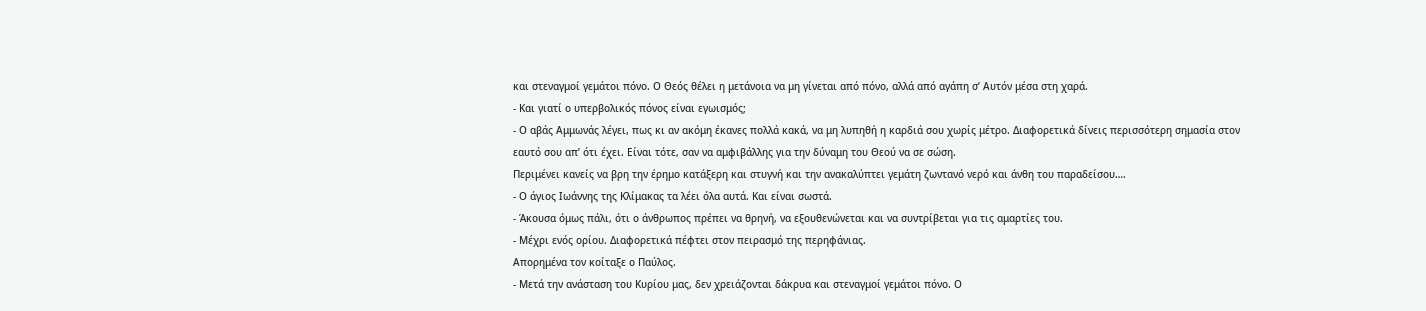και στεναγμοί γεμάτοι πόνο. Ο Θεός θέλει η μετάνοια να μη γίνεται από πόνο, αλλά από αγάπη σ’ Αυτόν μέσα στη χαρά.
- Και γιατί ο υπερβολικός πόνος είναι εγωισμός;
- Ο αβάς Αμμωνάς λέγει, πως κι αν ακόμη έκανες πολλά κακά, να μη λυπηθή η καρδιά σου χωρίς μέτρο. Διαφορετικά δίνεις περισσότερη σημασία στον εαυτό σου απ’ ότι έχει. Είναι τότε, σαν να αμφιβάλλης για την δύναμη του Θεού να σε σώση.
Περιμένει κανείς να βρη την έρημο κατάξερη και στυγνή και την ανακαλύπτει γεμάτη ζωντανό νερό και άνθη του παραδείσου….
- Ο άγιος Ιωάννης της Κλίμακας τα λέει όλα αυτά. Και είναι σωστά.
- Άκουσα όμως πάλι, ότι ο άνθρωπος πρέπει να θρηνή, να εξουθενώνεται και να συντρίβεται για τις αμαρτίες του.
- Μέχρι ενός ορίου. Διαφορετικά πέφτει στον πειρασμό της περηφάνιας.
Απορημένα τον κοίταξε ο Παύλος.
- Μετά την ανάσταση του Κυρίου μας, δεν χρειάζονται δάκρυα και στεναγμοί γεμάτοι πόνο. Ο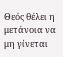Θεός θέλει η μετάνοια να μη γίνεται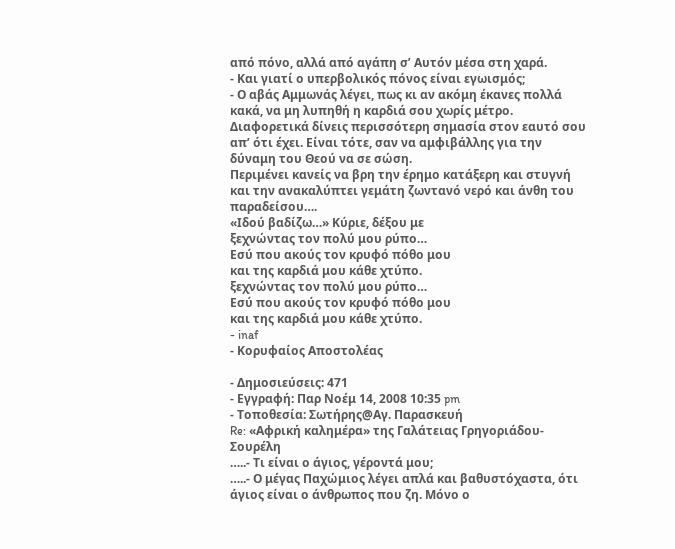από πόνο, αλλά από αγάπη σ’ Αυτόν μέσα στη χαρά.
- Και γιατί ο υπερβολικός πόνος είναι εγωισμός;
- Ο αβάς Αμμωνάς λέγει, πως κι αν ακόμη έκανες πολλά κακά, να μη λυπηθή η καρδιά σου χωρίς μέτρο. Διαφορετικά δίνεις περισσότερη σημασία στον εαυτό σου απ’ ότι έχει. Είναι τότε, σαν να αμφιβάλλης για την δύναμη του Θεού να σε σώση.
Περιμένει κανείς να βρη την έρημο κατάξερη και στυγνή και την ανακαλύπτει γεμάτη ζωντανό νερό και άνθη του παραδείσου….
«Ιδού βαδίζω…» Κύριε, δέξου με
ξεχνώντας τον πολύ μου ρύπο…
Εσύ που ακούς τον κρυφό πόθο μου
και της καρδιά μου κάθε χτύπο.
ξεχνώντας τον πολύ μου ρύπο…
Εσύ που ακούς τον κρυφό πόθο μου
και της καρδιά μου κάθε χτύπο.
- inaf
- Κορυφαίος Αποστολέας

- Δημοσιεύσεις: 471
- Εγγραφή: Παρ Νοέμ 14, 2008 10:35 pm
- Τοποθεσία: Σωτήρης@Αγ. Παρασκευή
Re: «Αφρική καλημέρα» της Γαλάτειας Γρηγοριάδου-Σουρέλη
…..- Τι είναι ο άγιος, γέροντά μου;
…..- Ο μέγας Παχώμιος λέγει απλά και βαθυστόχαστα, ότι άγιος είναι ο άνθρωπος που ζη. Μόνο ο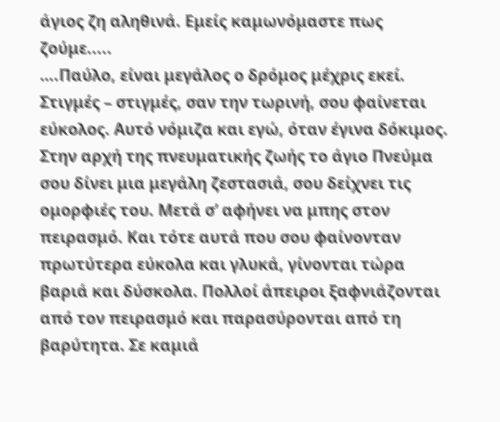άγιος ζη αληθινά. Εμείς καμωνόμαστε πως ζούμε.....
….Παύλο, είναι μεγάλος ο δρόμος μέχρις εκεί. Στιγμές – στιγμές, σαν την τωρινή, σου φαίνεται εύκολος. Αυτό νόμιζα και εγώ, όταν έγινα δόκιμος. Στην αρχή της πνευματικής ζωής το άγιο Πνεύμα σου δίνει μια μεγάλη ζεστασιά, σου δείχνει τις ομορφιές του. Μετά σ’ αφήνει να μπης στον πειρασμό. Και τότε αυτά που σου φαίνονταν πρωτύτερα εύκολα και γλυκά, γίνονται τώρα βαριά και δύσκολα. Πολλοί άπειροι ξαφνιάζονται από τον πειρασμό και παρασύρονται από τη βαρύτητα. Σε καμιά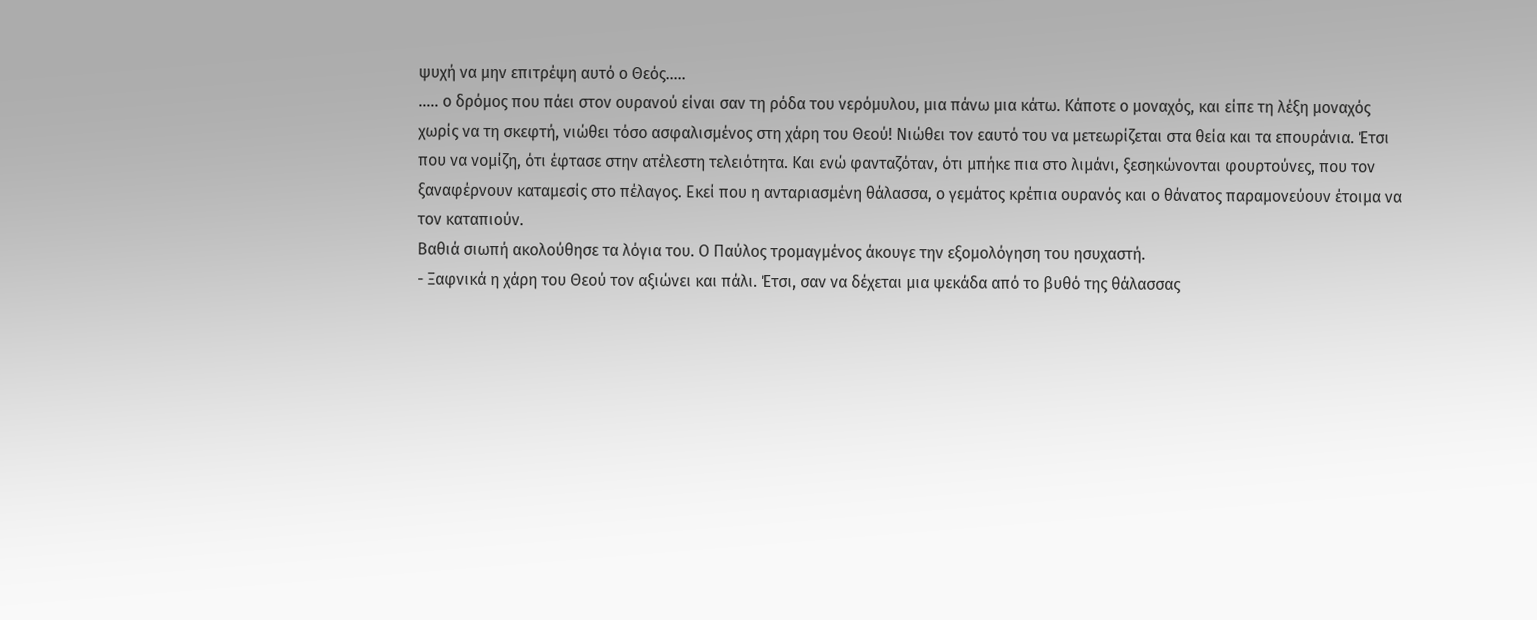ψυχή να μην επιτρέψη αυτό ο Θεός…..
….. ο δρόμος που πάει στον ουρανού είναι σαν τη ρόδα του νερόμυλου, μια πάνω μια κάτω. Κάποτε ο μοναχός, και είπε τη λέξη μοναχός χωρίς να τη σκεφτή, νιώθει τόσο ασφαλισμένος στη χάρη του Θεού! Νιώθει τον εαυτό του να μετεωρίζεται στα θεία και τα επουράνια. Έτσι που να νομίζη, ότι έφτασε στην ατέλεστη τελειότητα. Και ενώ φανταζόταν, ότι μπήκε πια στο λιμάνι, ξεσηκώνονται φουρτούνες, που τον ξαναφέρνουν καταμεσίς στο πέλαγος. Εκεί που η ανταριασμένη θάλασσα, ο γεμάτος κρέπια ουρανός και ο θάνατος παραμονεύουν έτοιμα να τον καταπιούν.
Βαθιά σιωπή ακολούθησε τα λόγια του. Ο Παύλος τρομαγμένος άκουγε την εξομολόγηση του ησυχαστή.
- Ξαφνικά η χάρη του Θεού τον αξιώνει και πάλι. Έτσι, σαν να δέχεται μια ψεκάδα από το βυθό της θάλασσας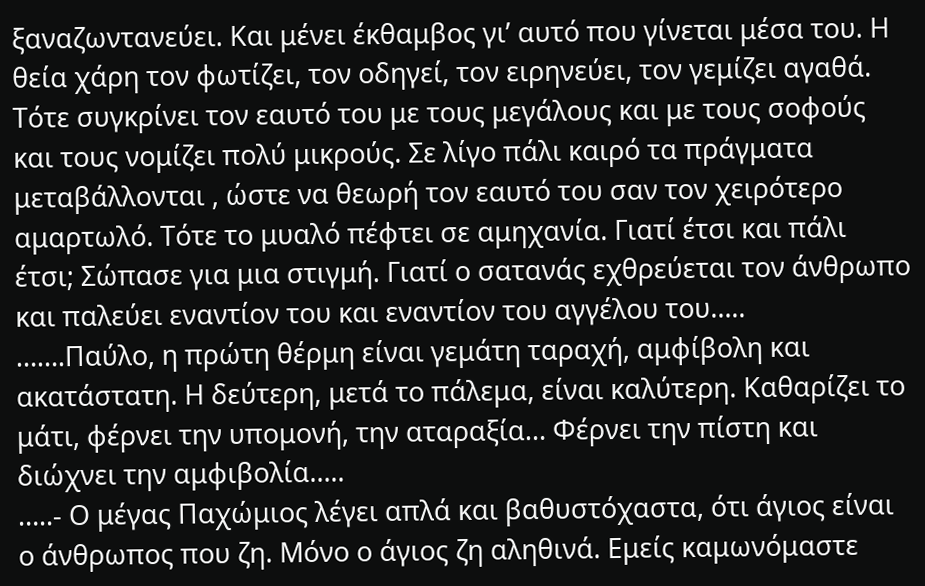ξαναζωντανεύει. Και μένει έκθαμβος γι’ αυτό που γίνεται μέσα του. Η θεία χάρη τον φωτίζει, τον οδηγεί, τον ειρηνεύει, τον γεμίζει αγαθά. Τότε συγκρίνει τον εαυτό του με τους μεγάλους και με τους σοφούς και τους νομίζει πολύ μικρούς. Σε λίγο πάλι καιρό τα πράγματα μεταβάλλονται , ώστε να θεωρή τον εαυτό του σαν τον χειρότερο αμαρτωλό. Τότε το μυαλό πέφτει σε αμηχανία. Γιατί έτσι και πάλι έτσι; Σώπασε για μια στιγμή. Γιατί ο σατανάς εχθρεύεται τον άνθρωπο και παλεύει εναντίον του και εναντίον του αγγέλου του…..
…….Παύλο, η πρώτη θέρμη είναι γεμάτη ταραχή, αμφίβολη και ακατάστατη. Η δεύτερη, μετά το πάλεμα, είναι καλύτερη. Καθαρίζει το μάτι, φέρνει την υπομονή, την αταραξία… Φέρνει την πίστη και διώχνει την αμφιβολία…..
…..- Ο μέγας Παχώμιος λέγει απλά και βαθυστόχαστα, ότι άγιος είναι ο άνθρωπος που ζη. Μόνο ο άγιος ζη αληθινά. Εμείς καμωνόμαστε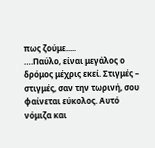πως ζούμε.....
….Παύλο, είναι μεγάλος ο δρόμος μέχρις εκεί. Στιγμές – στιγμές, σαν την τωρινή, σου φαίνεται εύκολος. Αυτό νόμιζα και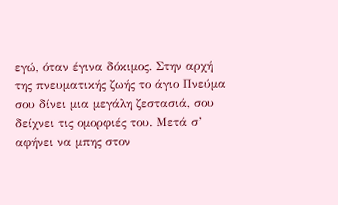εγώ, όταν έγινα δόκιμος. Στην αρχή της πνευματικής ζωής το άγιο Πνεύμα σου δίνει μια μεγάλη ζεστασιά, σου δείχνει τις ομορφιές του. Μετά σ’ αφήνει να μπης στον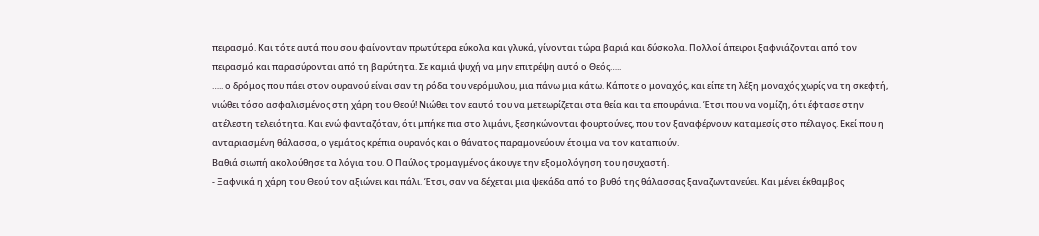πειρασμό. Και τότε αυτά που σου φαίνονταν πρωτύτερα εύκολα και γλυκά, γίνονται τώρα βαριά και δύσκολα. Πολλοί άπειροι ξαφνιάζονται από τον πειρασμό και παρασύρονται από τη βαρύτητα. Σε καμιά ψυχή να μην επιτρέψη αυτό ο Θεός…..
….. ο δρόμος που πάει στον ουρανού είναι σαν τη ρόδα του νερόμυλου, μια πάνω μια κάτω. Κάποτε ο μοναχός, και είπε τη λέξη μοναχός χωρίς να τη σκεφτή, νιώθει τόσο ασφαλισμένος στη χάρη του Θεού! Νιώθει τον εαυτό του να μετεωρίζεται στα θεία και τα επουράνια. Έτσι που να νομίζη, ότι έφτασε στην ατέλεστη τελειότητα. Και ενώ φανταζόταν, ότι μπήκε πια στο λιμάνι, ξεσηκώνονται φουρτούνες, που τον ξαναφέρνουν καταμεσίς στο πέλαγος. Εκεί που η ανταριασμένη θάλασσα, ο γεμάτος κρέπια ουρανός και ο θάνατος παραμονεύουν έτοιμα να τον καταπιούν.
Βαθιά σιωπή ακολούθησε τα λόγια του. Ο Παύλος τρομαγμένος άκουγε την εξομολόγηση του ησυχαστή.
- Ξαφνικά η χάρη του Θεού τον αξιώνει και πάλι. Έτσι, σαν να δέχεται μια ψεκάδα από το βυθό της θάλασσας ξαναζωντανεύει. Και μένει έκθαμβος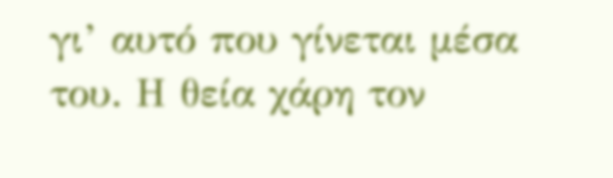γι’ αυτό που γίνεται μέσα του. Η θεία χάρη τον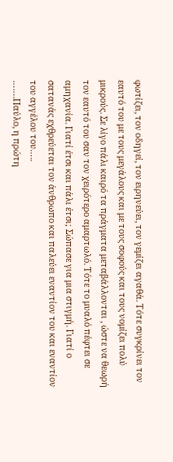φωτίζει, τον οδηγεί, τον ειρηνεύει, τον γεμίζει αγαθά. Τότε συγκρίνει τον εαυτό του με τους μεγάλους και με τους σοφούς και τους νομίζει πολύ μικρούς. Σε λίγο πάλι καιρό τα πράγματα μεταβάλλονται , ώστε να θεωρή τον εαυτό του σαν τον χειρότερο αμαρτωλό. Τότε το μυαλό πέφτει σε αμηχανία. Γιατί έτσι και πάλι έτσι; Σώπασε για μια στιγμή. Γιατί ο σατανάς εχθρεύεται τον άνθρωπο και παλεύει εναντίον του και εναντίον του αγγέλου του…..
…….Παύλο, η πρώτη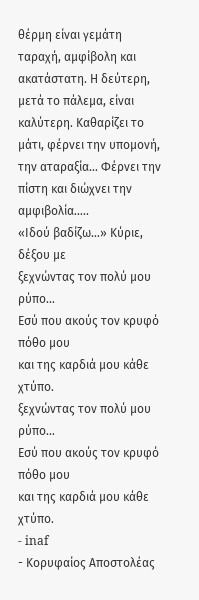θέρμη είναι γεμάτη ταραχή, αμφίβολη και ακατάστατη. Η δεύτερη, μετά το πάλεμα, είναι καλύτερη. Καθαρίζει το μάτι, φέρνει την υπομονή, την αταραξία… Φέρνει την πίστη και διώχνει την αμφιβολία…..
«Ιδού βαδίζω…» Κύριε, δέξου με
ξεχνώντας τον πολύ μου ρύπο…
Εσύ που ακούς τον κρυφό πόθο μου
και της καρδιά μου κάθε χτύπο.
ξεχνώντας τον πολύ μου ρύπο…
Εσύ που ακούς τον κρυφό πόθο μου
και της καρδιά μου κάθε χτύπο.
- inaf
- Κορυφαίος Αποστολέας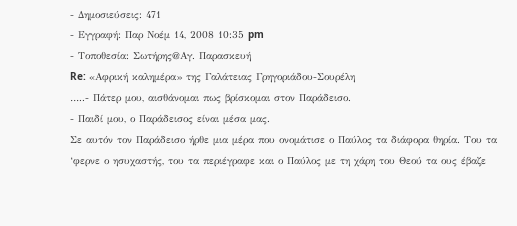- Δημοσιεύσεις: 471
- Εγγραφή: Παρ Νοέμ 14, 2008 10:35 pm
- Τοποθεσία: Σωτήρης@Αγ. Παρασκευή
Re: «Αφρική καλημέρα» της Γαλάτειας Γρηγοριάδου-Σουρέλη
…..- Πάτερ μου, αισθάνομαι πως βρίσκομαι στον Παράδεισο.
- Παιδί μου, ο Παράδεισος είναι μέσα μας.
Σε αυτόν τον Παράδεισο ήρθε μια μέρα που ονομάτισε ο Παύλος τα διάφορα θηρία. Του τα ‘φερνε ο ησυχαστής, του τα περιέγραφε και ο Παύλος με τη χάρη του Θεού τα ους έβαζε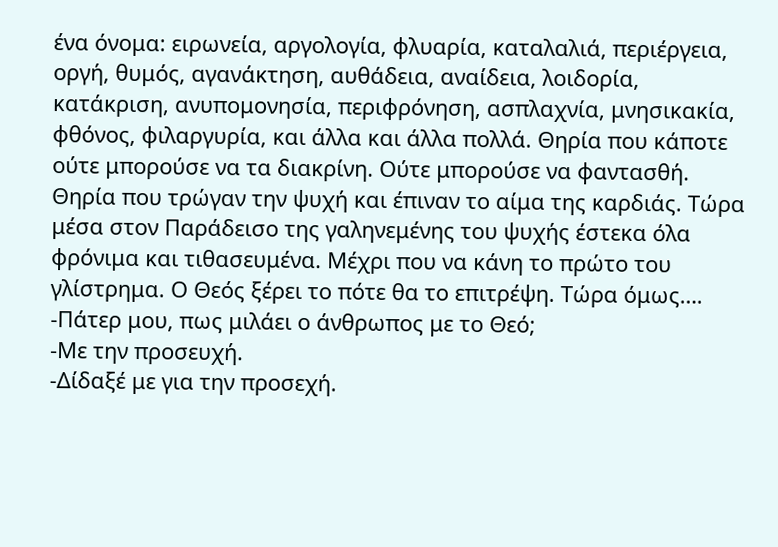ένα όνομα: ειρωνεία, αργολογία, φλυαρία, καταλαλιά, περιέργεια, οργή, θυμός, αγανάκτηση, αυθάδεια, αναίδεια, λοιδορία, κατάκριση, ανυπομονησία, περιφρόνηση, ασπλαχνία, μνησικακία, φθόνος, φιλαργυρία, και άλλα και άλλα πολλά. Θηρία που κάποτε ούτε μπορούσε να τα διακρίνη. Ούτε μπορούσε να φαντασθή. Θηρία που τρώγαν την ψυχή και έπιναν το αίμα της καρδιάς. Τώρα μέσα στον Παράδεισο της γαληνεμένης του ψυχής έστεκα όλα φρόνιμα και τιθασευμένα. Μέχρι που να κάνη το πρώτο του γλίστρημα. Ο Θεός ξέρει το πότε θα το επιτρέψη. Τώρα όμως….
-Πάτερ μου, πως μιλάει ο άνθρωπος με το Θεό;
-Με την προσευχή.
-Δίδαξέ με για την προσεχή.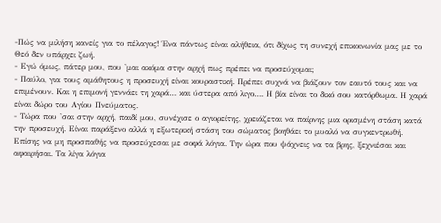-Πώς να μιλήση κανείς για το πέλαγος! Ένα πάντως είναι αλήθεια, ότι δίχως τη συνεχή επικοινωνία μας με το Θεό δεν υπάρχει ζωή.
- Εγώ όμως, πάτερ μου, που 'μαι ακόμα στην αρχή πως πρέπει να προσεύχομαι;
- Παύλο, για τους αμάθητους η προσευχή είναι κουραστική. Πρέπει συχνά να βιάζουν τον εαυτό τους και να επιμένουν. Και η επιμονή γεννάει τη χαρά… και ύστερα από λιγο…. Η βία είναι το δικό σου κατόρθωμα. Η χαρά είναι δώρο του Αγίου Πνεύματος.
- Τώρα που 'σαι στην αρχή, παιδί μου, συνέχισε ο αγιορείτης, χρειάζεται να παίρνης μια ορισμένη στάση κατά την προσευχή. Είναι παράξενο αλλά η εξωτερική στάση του σώματος βοηθάει το μυαλό να συγκεντρωθή. Επίσης να μη προσπαθής να προσεύχεσαι με σοφά λόγια. Την ώρα που ψάχνεις να τα βρης, ξεχνιέσαι και αφαιρήσαι. Τα λίγα λόγια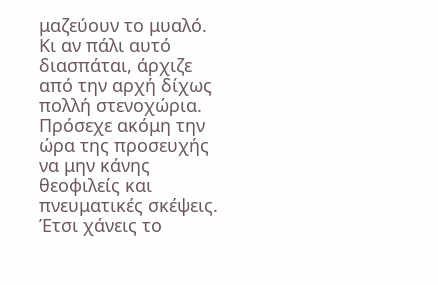μαζεύουν το μυαλό. Κι αν πάλι αυτό διασπάται, άρχιζε από την αρχή δίχως πολλή στενοχώρια. Πρόσεχε ακόμη την ώρα της προσευχής να μην κάνης θεοφιλείς και πνευματικές σκέψεις. Έτσι χάνεις το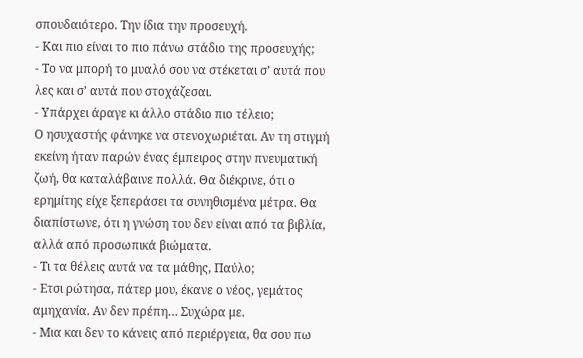σπουδαιότερο. Την ίδια την προσευχή.
- Και πιο είναι το πιο πάνω στάδιο της προσευχής;
- Το να μπορή το μυαλό σου να στέκεται σ’ αυτά που λες και σ’ αυτά που στοχάζεσαι.
- Υπάρχει άραγε κι άλλο στάδιο πιο τέλειο;
Ο ησυχαστής φάνηκε να στενοχωριέται. Αν τη στιγμή εκείνη ήταν παρών ένας έμπειρος στην πνευματική ζωή, θα καταλάβαινε πολλά. Θα διέκρινε, ότι ο ερημίτης είχε ξεπεράσει τα συνηθισμένα μέτρα. Θα διαπίστωνε, ότι η γνώση του δεν είναι από τα βιβλία, αλλά από προσωπικά βιώματα.
- Τι τα θέλεις αυτά να τα μάθης, Παύλο;
- Ετσι ρώτησα, πάτερ μου, έκανε ο νέος, γεμάτος αμηχανία. Αν δεν πρέπη… Συχώρα με.
- Μια και δεν το κάνεις από περιέργεια, θα σου πω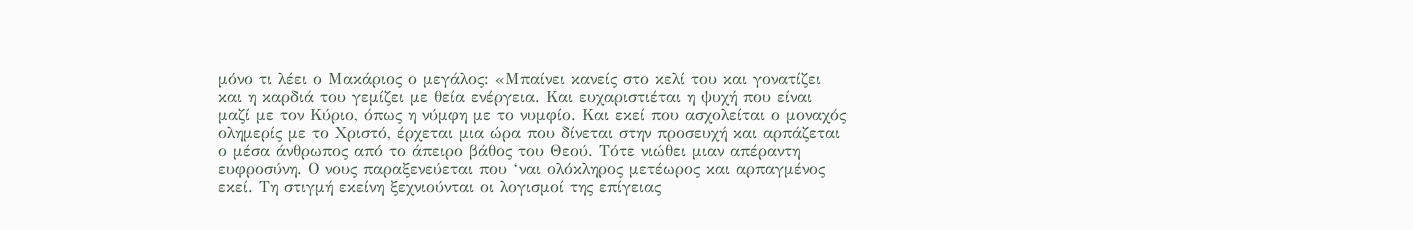μόνο τι λέει ο Μακάριος ο μεγάλος: «Μπαίνει κανείς στο κελί του και γονατίζει και η καρδιά του γεμίζει με θεία ενέργεια. Και ευχαριστιέται η ψυχή που είναι μαζί με τον Κύριο, όπως η νύμφη με το νυμφίο. Και εκεί που ασχολείται ο μοναχός ολημερίς με το Χριστό, έρχεται μια ώρα που δίνεται στην προσευχή και αρπάζεται ο μέσα άνθρωπος από το άπειρο βάθος του Θεού. Τότε νιώθει μιαν απέραντη ευφροσύνη. Ο νους παραξενεύεται που ‘ναι ολόκληρος μετέωρος και αρπαγμένος εκεί. Τη στιγμή εκείνη ξεχνιούνται οι λογισμοί της επίγειας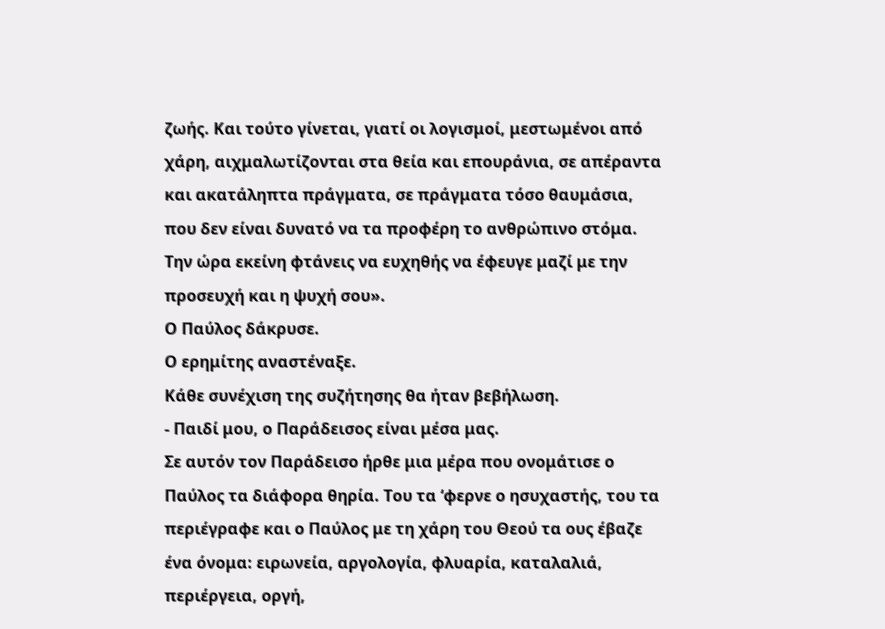ζωής. Και τούτο γίνεται, γιατί οι λογισμοί, μεστωμένοι από χάρη, αιχμαλωτίζονται στα θεία και επουράνια, σε απέραντα και ακατάληπτα πράγματα, σε πράγματα τόσο θαυμάσια, που δεν είναι δυνατό να τα προφέρη το ανθρώπινο στόμα. Την ώρα εκείνη φτάνεις να ευχηθής να έφευγε μαζί με την προσευχή και η ψυχή σου».
Ο Παύλος δάκρυσε.
Ο ερημίτης αναστέναξε.
Κάθε συνέχιση της συζήτησης θα ήταν βεβήλωση.
- Παιδί μου, ο Παράδεισος είναι μέσα μας.
Σε αυτόν τον Παράδεισο ήρθε μια μέρα που ονομάτισε ο Παύλος τα διάφορα θηρία. Του τα ‘φερνε ο ησυχαστής, του τα περιέγραφε και ο Παύλος με τη χάρη του Θεού τα ους έβαζε ένα όνομα: ειρωνεία, αργολογία, φλυαρία, καταλαλιά, περιέργεια, οργή,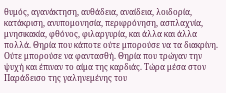θυμός, αγανάκτηση, αυθάδεια, αναίδεια, λοιδορία, κατάκριση, ανυπομονησία, περιφρόνηση, ασπλαχνία, μνησικακία, φθόνος, φιλαργυρία, και άλλα και άλλα πολλά. Θηρία που κάποτε ούτε μπορούσε να τα διακρίνη. Ούτε μπορούσε να φαντασθή. Θηρία που τρώγαν την ψυχή και έπιναν το αίμα της καρδιάς. Τώρα μέσα στον Παράδεισο της γαληνεμένης του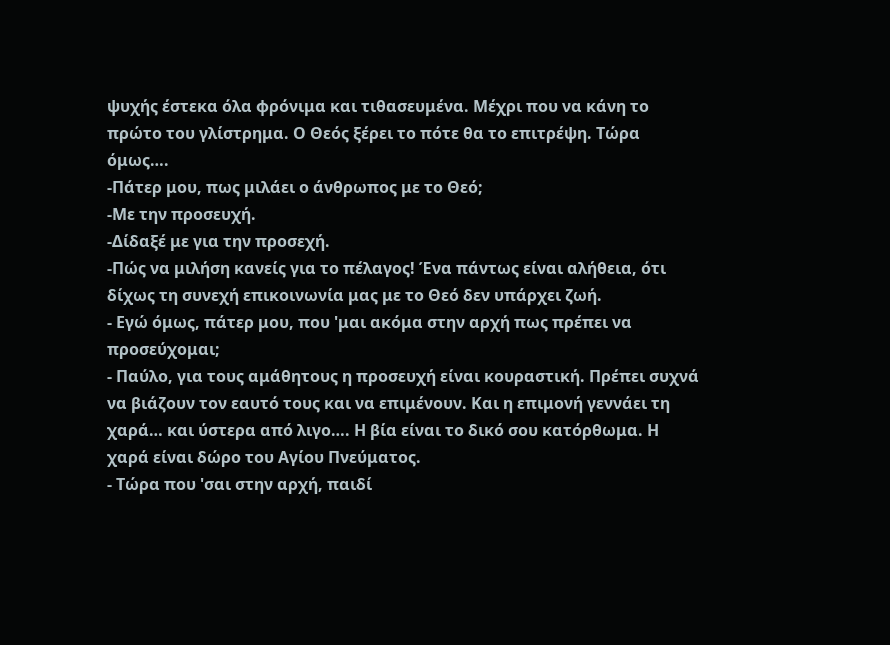ψυχής έστεκα όλα φρόνιμα και τιθασευμένα. Μέχρι που να κάνη το πρώτο του γλίστρημα. Ο Θεός ξέρει το πότε θα το επιτρέψη. Τώρα όμως….
-Πάτερ μου, πως μιλάει ο άνθρωπος με το Θεό;
-Με την προσευχή.
-Δίδαξέ με για την προσεχή.
-Πώς να μιλήση κανείς για το πέλαγος! Ένα πάντως είναι αλήθεια, ότι δίχως τη συνεχή επικοινωνία μας με το Θεό δεν υπάρχει ζωή.
- Εγώ όμως, πάτερ μου, που 'μαι ακόμα στην αρχή πως πρέπει να προσεύχομαι;
- Παύλο, για τους αμάθητους η προσευχή είναι κουραστική. Πρέπει συχνά να βιάζουν τον εαυτό τους και να επιμένουν. Και η επιμονή γεννάει τη χαρά… και ύστερα από λιγο…. Η βία είναι το δικό σου κατόρθωμα. Η χαρά είναι δώρο του Αγίου Πνεύματος.
- Τώρα που 'σαι στην αρχή, παιδί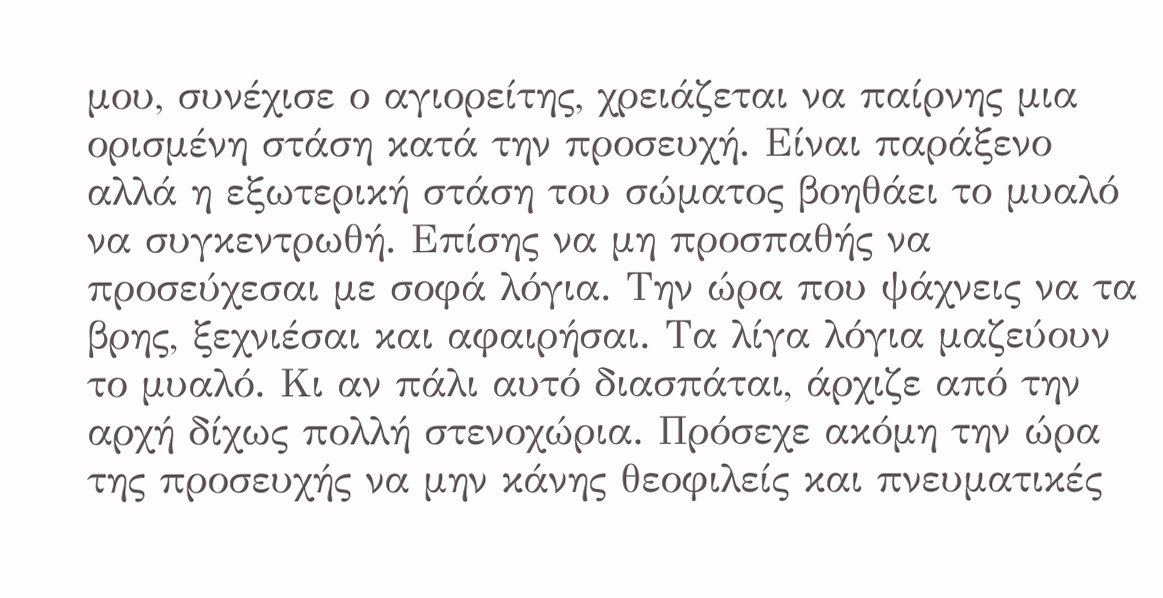μου, συνέχισε ο αγιορείτης, χρειάζεται να παίρνης μια ορισμένη στάση κατά την προσευχή. Είναι παράξενο αλλά η εξωτερική στάση του σώματος βοηθάει το μυαλό να συγκεντρωθή. Επίσης να μη προσπαθής να προσεύχεσαι με σοφά λόγια. Την ώρα που ψάχνεις να τα βρης, ξεχνιέσαι και αφαιρήσαι. Τα λίγα λόγια μαζεύουν το μυαλό. Κι αν πάλι αυτό διασπάται, άρχιζε από την αρχή δίχως πολλή στενοχώρια. Πρόσεχε ακόμη την ώρα της προσευχής να μην κάνης θεοφιλείς και πνευματικές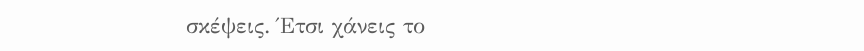σκέψεις. Έτσι χάνεις το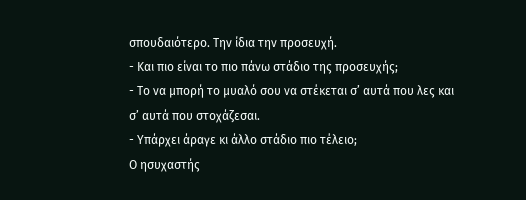σπουδαιότερο. Την ίδια την προσευχή.
- Και πιο είναι το πιο πάνω στάδιο της προσευχής;
- Το να μπορή το μυαλό σου να στέκεται σ’ αυτά που λες και σ’ αυτά που στοχάζεσαι.
- Υπάρχει άραγε κι άλλο στάδιο πιο τέλειο;
Ο ησυχαστής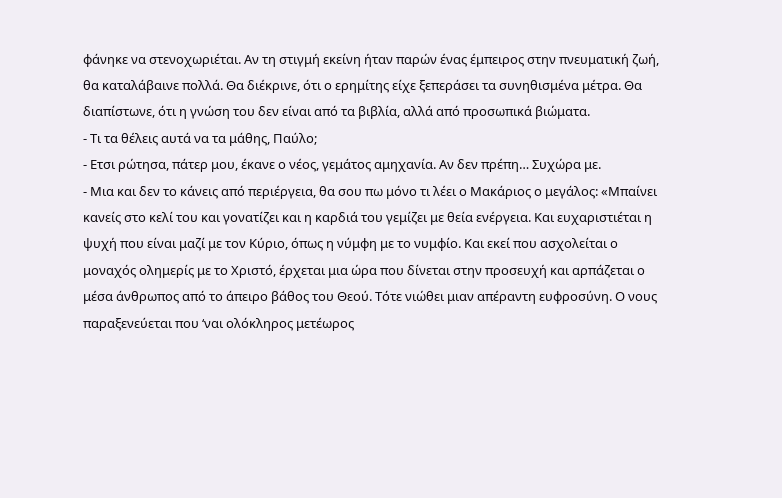φάνηκε να στενοχωριέται. Αν τη στιγμή εκείνη ήταν παρών ένας έμπειρος στην πνευματική ζωή, θα καταλάβαινε πολλά. Θα διέκρινε, ότι ο ερημίτης είχε ξεπεράσει τα συνηθισμένα μέτρα. Θα διαπίστωνε, ότι η γνώση του δεν είναι από τα βιβλία, αλλά από προσωπικά βιώματα.
- Τι τα θέλεις αυτά να τα μάθης, Παύλο;
- Ετσι ρώτησα, πάτερ μου, έκανε ο νέος, γεμάτος αμηχανία. Αν δεν πρέπη… Συχώρα με.
- Μια και δεν το κάνεις από περιέργεια, θα σου πω μόνο τι λέει ο Μακάριος ο μεγάλος: «Μπαίνει κανείς στο κελί του και γονατίζει και η καρδιά του γεμίζει με θεία ενέργεια. Και ευχαριστιέται η ψυχή που είναι μαζί με τον Κύριο, όπως η νύμφη με το νυμφίο. Και εκεί που ασχολείται ο μοναχός ολημερίς με το Χριστό, έρχεται μια ώρα που δίνεται στην προσευχή και αρπάζεται ο μέσα άνθρωπος από το άπειρο βάθος του Θεού. Τότε νιώθει μιαν απέραντη ευφροσύνη. Ο νους παραξενεύεται που ‘ναι ολόκληρος μετέωρος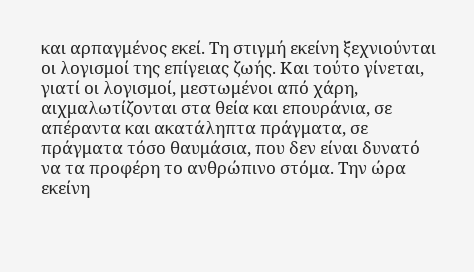και αρπαγμένος εκεί. Τη στιγμή εκείνη ξεχνιούνται οι λογισμοί της επίγειας ζωής. Και τούτο γίνεται, γιατί οι λογισμοί, μεστωμένοι από χάρη, αιχμαλωτίζονται στα θεία και επουράνια, σε απέραντα και ακατάληπτα πράγματα, σε πράγματα τόσο θαυμάσια, που δεν είναι δυνατό να τα προφέρη το ανθρώπινο στόμα. Την ώρα εκείνη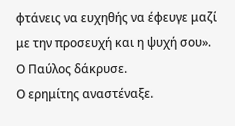φτάνεις να ευχηθής να έφευγε μαζί με την προσευχή και η ψυχή σου».
Ο Παύλος δάκρυσε.
Ο ερημίτης αναστέναξε.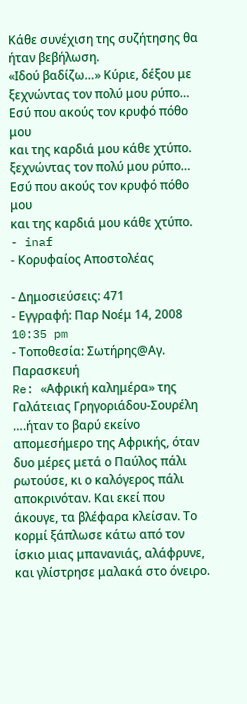Κάθε συνέχιση της συζήτησης θα ήταν βεβήλωση.
«Ιδού βαδίζω…» Κύριε, δέξου με
ξεχνώντας τον πολύ μου ρύπο…
Εσύ που ακούς τον κρυφό πόθο μου
και της καρδιά μου κάθε χτύπο.
ξεχνώντας τον πολύ μου ρύπο…
Εσύ που ακούς τον κρυφό πόθο μου
και της καρδιά μου κάθε χτύπο.
- inaf
- Κορυφαίος Αποστολέας

- Δημοσιεύσεις: 471
- Εγγραφή: Παρ Νοέμ 14, 2008 10:35 pm
- Τοποθεσία: Σωτήρης@Αγ. Παρασκευή
Re: «Αφρική καλημέρα» της Γαλάτειας Γρηγοριάδου-Σουρέλη
….ήταν το βαρύ εκείνο απομεσήμερο της Αφρικής, όταν δυο μέρες μετά ο Παύλος πάλι ρωτούσε, κι ο καλόγερος πάλι αποκρινόταν. Και εκεί που άκουγε, τα βλέφαρα κλείσαν. Το κορμί ξάπλωσε κάτω από τον ίσκιο μιας μπανανιάς, αλάφρυνε, και γλίστρησε μαλακά στο όνειρο.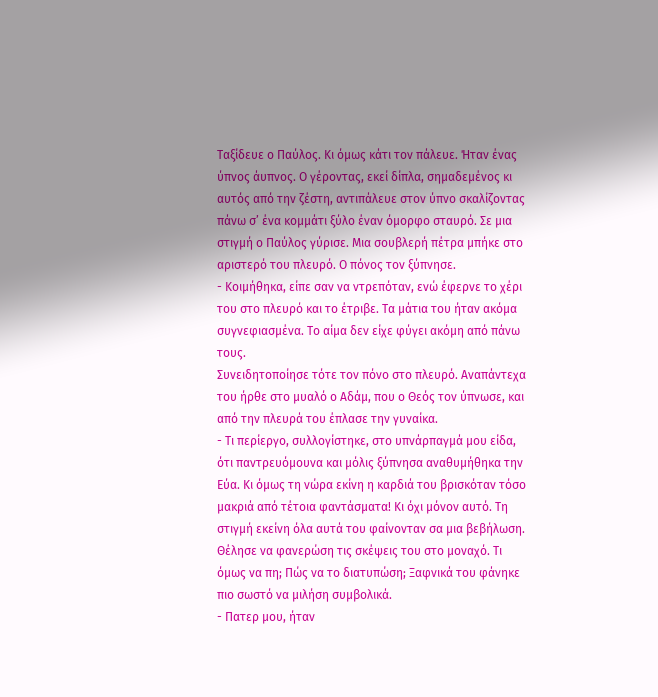Ταξίδευε ο Παύλος. Κι όμως κάτι τον πάλευε. Ήταν ένας ύπνος άυπνος. Ο γέροντας, εκεί δίπλα, σημαδεμένος κι αυτός από την ζέστη, αντιπάλευε στον ύπνο σκαλίζοντας πάνω σ’ ένα κομμάτι ξύλο έναν όμορφο σταυρό. Σε μια στιγμή ο Παύλος γύρισε. Μια σουβλερή πέτρα μπήκε στο αριστερό του πλευρό. Ο πόνος τον ξύπνησε.
- Κοιμήθηκα, είπε σαν να ντρεπόταν, ενώ έφερνε το χέρι του στο πλευρό και το έτριβε. Τα μάτια του ήταν ακόμα συγνεφιασμένα. Το αίμα δεν είχε φύγει ακόμη από πάνω τους.
Συνειδητοποίησε τότε τον πόνο στο πλευρό. Αναπάντεχα του ήρθε στο μυαλό ο Αδάμ, που ο Θεός τον ύπνωσε, και από την πλευρά του έπλασε την γυναίκα.
- Τι περίεργο, συλλογίστηκε, στο υπνάρπαγμά μου είδα, ότι παντρευόμουνα και μόλις ξύπνησα αναθυμήθηκα την Εύα. Κι όμως τη νώρα εκίνη η καρδιά του βρισκόταν τόσο μακριά από τέτοια φαντάσματα! Κι όχι μόνον αυτό. Τη στιγμή εκείνη όλα αυτά του φαίνονταν σα μια βεβήλωση. Θέλησε να φανερώση τις σκέψεις του στο μοναχό. Τι όμως να πη; Πώς να το διατυπώση; Ξαφνικά του φάνηκε πιο σωστό να μιλήση συμβολικά.
- Πατερ μου, ήταν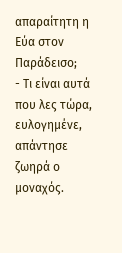απαραίτητη η Εύα στον Παράδεισο;
- Τι είναι αυτά που λες τώρα, ευλογημένε, απάντησε ζωηρά ο μοναχός.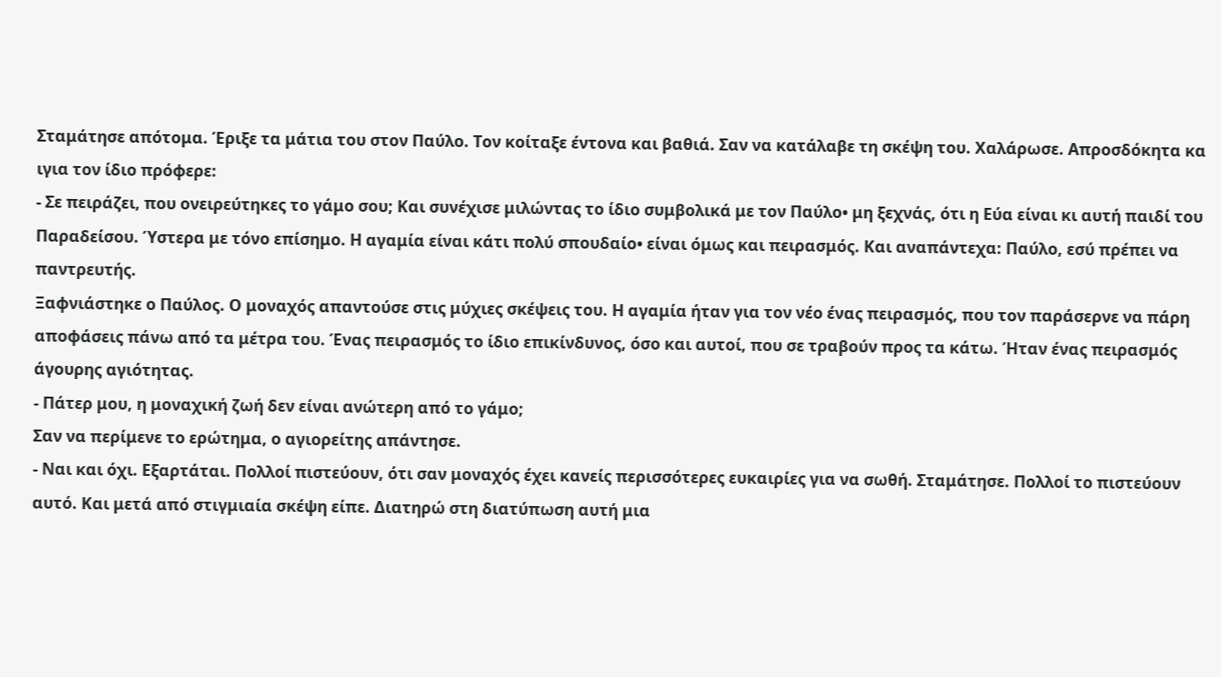Σταμάτησε απότομα. Έριξε τα μάτια του στον Παύλο. Τον κοίταξε έντονα και βαθιά. Σαν να κατάλαβε τη σκέψη του. Χαλάρωσε. Απροσδόκητα κα ιγια τον ίδιο πρόφερε:
- Σε πειράζει, που ονειρεύτηκες το γάμο σου; Και συνέχισε μιλώντας το ίδιο συμβολικά με τον Παύλο• μη ξεχνάς, ότι η Εύα είναι κι αυτή παιδί του Παραδείσου. Ύστερα με τόνο επίσημο. Η αγαμία είναι κάτι πολύ σπουδαίο• είναι όμως και πειρασμός. Και αναπάντεχα: Παύλο, εσύ πρέπει να παντρευτής.
Ξαφνιάστηκε ο Παύλος. Ο μοναχός απαντούσε στις μύχιες σκέψεις του. Η αγαμία ήταν για τον νέο ένας πειρασμός, που τον παράσερνε να πάρη αποφάσεις πάνω από τα μέτρα του. Ένας πειρασμός το ίδιο επικίνδυνος, όσο και αυτοί, που σε τραβούν προς τα κάτω. Ήταν ένας πειρασμός άγουρης αγιότητας.
- Πάτερ μου, η μοναχική ζωή δεν είναι ανώτερη από το γάμο;
Σαν να περίμενε το ερώτημα, ο αγιορείτης απάντησε.
- Ναι και όχι. Εξαρτάται. Πολλοί πιστεύουν, ότι σαν μοναχός έχει κανείς περισσότερες ευκαιρίες για να σωθή. Σταμάτησε. Πολλοί το πιστεύουν αυτό. Και μετά από στιγμιαία σκέψη είπε. Διατηρώ στη διατύπωση αυτή μια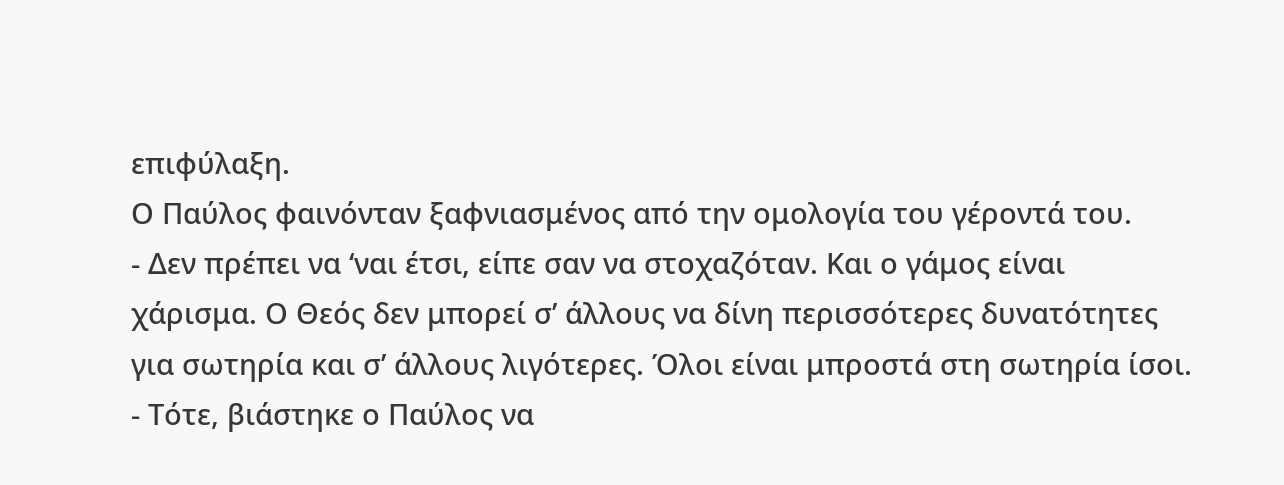επιφύλαξη.
Ο Παύλος φαινόνταν ξαφνιασμένος από την ομολογία του γέροντά του.
- Δεν πρέπει να ‘ναι έτσι, είπε σαν να στοχαζόταν. Και ο γάμος είναι χάρισμα. Ο Θεός δεν μπορεί σ’ άλλους να δίνη περισσότερες δυνατότητες για σωτηρία και σ’ άλλους λιγότερες. Όλοι είναι μπροστά στη σωτηρία ίσοι.
- Τότε, βιάστηκε ο Παύλος να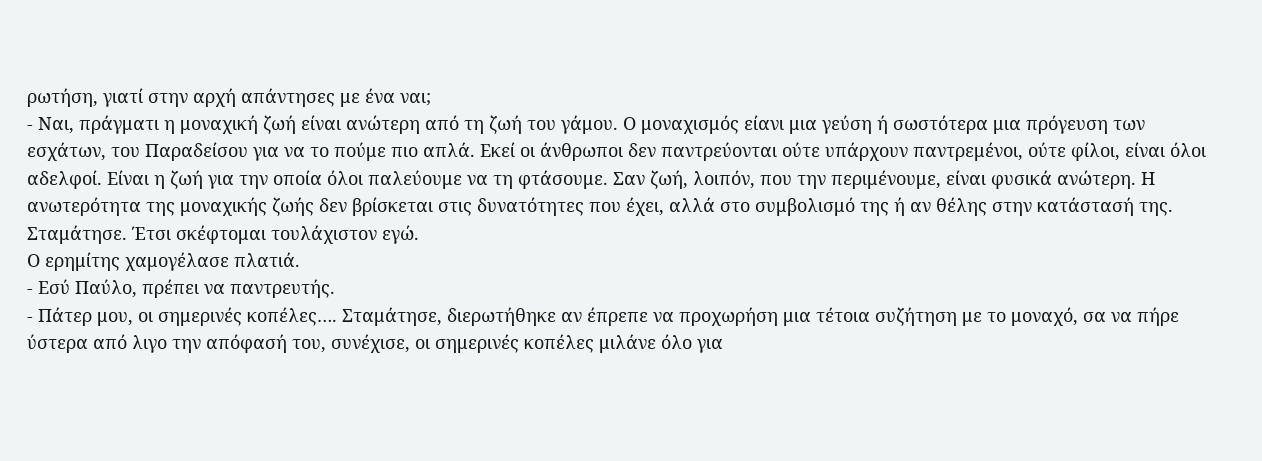ρωτήση, γιατί στην αρχή απάντησες με ένα ναι;
- Ναι, πράγματι η μοναχική ζωή είναι ανώτερη από τη ζωή του γάμου. Ο μοναχισμός είανι μια γεύση ή σωστότερα μια πρόγευση των εσχάτων, του Παραδείσου για να το πούμε πιο απλά. Εκεί οι άνθρωποι δεν παντρεύονται ούτε υπάρχουν παντρεμένοι, ούτε φίλοι, είναι όλοι αδελφοί. Είναι η ζωή για την οποία όλοι παλεύουμε να τη φτάσουμε. Σαν ζωή, λοιπόν, που την περιμένουμε, είναι φυσικά ανώτερη. Η ανωτερότητα της μοναχικής ζωής δεν βρίσκεται στις δυνατότητες που έχει, αλλά στο συμβολισμό της ή αν θέλης στην κατάστασή της. Σταμάτησε. Έτσι σκέφτομαι τουλάχιστον εγώ.
Ο ερημίτης χαμογέλασε πλατιά.
- Εσύ Παύλο, πρέπει να παντρευτής.
- Πάτερ μου, οι σημερινές κοπέλες…. Σταμάτησε, διερωτήθηκε αν έπρεπε να προχωρήση μια τέτοια συζήτηση με το μοναχό, σα να πήρε ύστερα από λιγο την απόφασή του, συνέχισε, οι σημερινές κοπέλες μιλάνε όλο για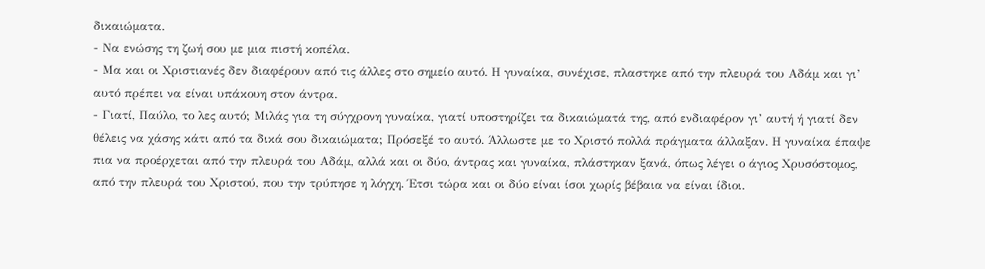δικαιώματα.
- Να ενώσης τη ζωή σου με μια πιστή κοπέλα.
- Μα και οι Χριστιανές δεν διαφέρουν από τις άλλες στο σημείο αυτό. Η γυναίκα, συνέχισε, πλαστηκε από την πλευρά του Αδάμ και γι’ αυτό πρέπει να είναι υπάκουη στον άντρα.
- Γιατί, Παύλο, το λες αυτό; Μιλάς για τη σύγχρονη γυναίκα, γιατί υποστηρίζει τα δικαιώματά της, από ενδιαφέρον γι’ αυτή ή γιατί δεν θέλεις να χάσης κάτι από τα δικά σου δικαιώματα; Πρόσεξέ το αυτό. Άλλωστε με το Χριστό πολλά πράγματα άλλαξαν. Η γυναίκα έπαψε πια να προέρχεται από την πλευρά του Αδάμ, αλλά και οι δύο, άντρας και γυναίκα, πλάστηκαν ξανά, όπως λέγει ο άγιος Χρυσόστομος, από την πλευρά του Χριστού, που την τρύπησε η λόγχη. Έτσι τώρα και οι δύο είναι ίσοι χωρίς βέβαια να είναι ίδιοι.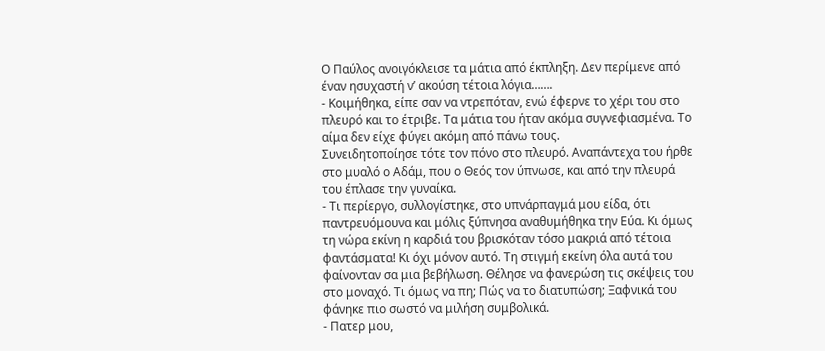Ο Παύλος ανοιγόκλεισε τα μάτια από έκπληξη. Δεν περίμενε από έναν ησυχαστή ν’ ακούση τέτοια λόγια…….
- Κοιμήθηκα, είπε σαν να ντρεπόταν, ενώ έφερνε το χέρι του στο πλευρό και το έτριβε. Τα μάτια του ήταν ακόμα συγνεφιασμένα. Το αίμα δεν είχε φύγει ακόμη από πάνω τους.
Συνειδητοποίησε τότε τον πόνο στο πλευρό. Αναπάντεχα του ήρθε στο μυαλό ο Αδάμ, που ο Θεός τον ύπνωσε, και από την πλευρά του έπλασε την γυναίκα.
- Τι περίεργο, συλλογίστηκε, στο υπνάρπαγμά μου είδα, ότι παντρευόμουνα και μόλις ξύπνησα αναθυμήθηκα την Εύα. Κι όμως τη νώρα εκίνη η καρδιά του βρισκόταν τόσο μακριά από τέτοια φαντάσματα! Κι όχι μόνον αυτό. Τη στιγμή εκείνη όλα αυτά του φαίνονταν σα μια βεβήλωση. Θέλησε να φανερώση τις σκέψεις του στο μοναχό. Τι όμως να πη; Πώς να το διατυπώση; Ξαφνικά του φάνηκε πιο σωστό να μιλήση συμβολικά.
- Πατερ μου,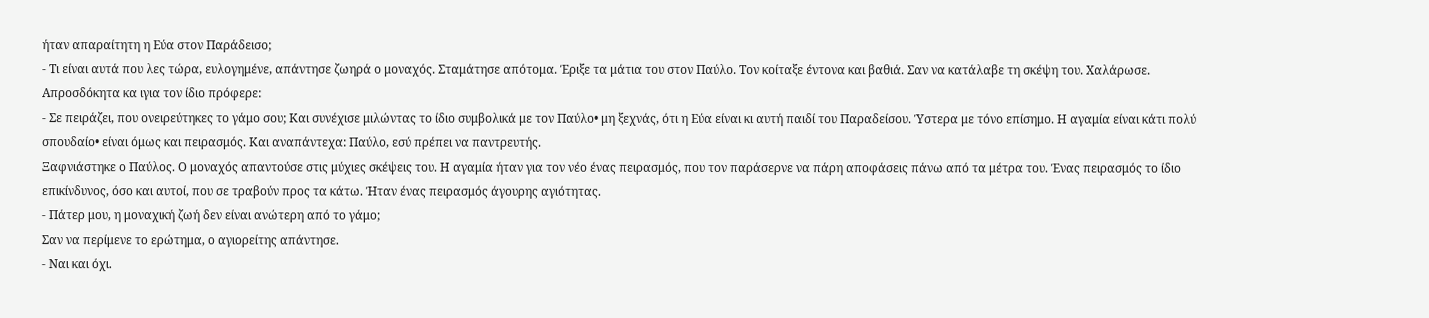ήταν απαραίτητη η Εύα στον Παράδεισο;
- Τι είναι αυτά που λες τώρα, ευλογημένε, απάντησε ζωηρά ο μοναχός. Σταμάτησε απότομα. Έριξε τα μάτια του στον Παύλο. Τον κοίταξε έντονα και βαθιά. Σαν να κατάλαβε τη σκέψη του. Χαλάρωσε. Απροσδόκητα κα ιγια τον ίδιο πρόφερε:
- Σε πειράζει, που ονειρεύτηκες το γάμο σου; Και συνέχισε μιλώντας το ίδιο συμβολικά με τον Παύλο• μη ξεχνάς, ότι η Εύα είναι κι αυτή παιδί του Παραδείσου. Ύστερα με τόνο επίσημο. Η αγαμία είναι κάτι πολύ σπουδαίο• είναι όμως και πειρασμός. Και αναπάντεχα: Παύλο, εσύ πρέπει να παντρευτής.
Ξαφνιάστηκε ο Παύλος. Ο μοναχός απαντούσε στις μύχιες σκέψεις του. Η αγαμία ήταν για τον νέο ένας πειρασμός, που τον παράσερνε να πάρη αποφάσεις πάνω από τα μέτρα του. Ένας πειρασμός το ίδιο επικίνδυνος, όσο και αυτοί, που σε τραβούν προς τα κάτω. Ήταν ένας πειρασμός άγουρης αγιότητας.
- Πάτερ μου, η μοναχική ζωή δεν είναι ανώτερη από το γάμο;
Σαν να περίμενε το ερώτημα, ο αγιορείτης απάντησε.
- Ναι και όχι.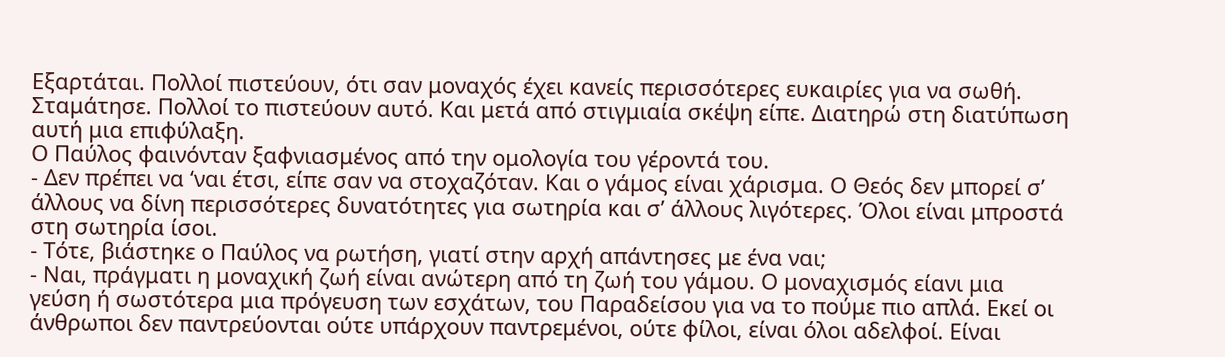Εξαρτάται. Πολλοί πιστεύουν, ότι σαν μοναχός έχει κανείς περισσότερες ευκαιρίες για να σωθή. Σταμάτησε. Πολλοί το πιστεύουν αυτό. Και μετά από στιγμιαία σκέψη είπε. Διατηρώ στη διατύπωση αυτή μια επιφύλαξη.
Ο Παύλος φαινόνταν ξαφνιασμένος από την ομολογία του γέροντά του.
- Δεν πρέπει να ‘ναι έτσι, είπε σαν να στοχαζόταν. Και ο γάμος είναι χάρισμα. Ο Θεός δεν μπορεί σ’ άλλους να δίνη περισσότερες δυνατότητες για σωτηρία και σ’ άλλους λιγότερες. Όλοι είναι μπροστά στη σωτηρία ίσοι.
- Τότε, βιάστηκε ο Παύλος να ρωτήση, γιατί στην αρχή απάντησες με ένα ναι;
- Ναι, πράγματι η μοναχική ζωή είναι ανώτερη από τη ζωή του γάμου. Ο μοναχισμός είανι μια γεύση ή σωστότερα μια πρόγευση των εσχάτων, του Παραδείσου για να το πούμε πιο απλά. Εκεί οι άνθρωποι δεν παντρεύονται ούτε υπάρχουν παντρεμένοι, ούτε φίλοι, είναι όλοι αδελφοί. Είναι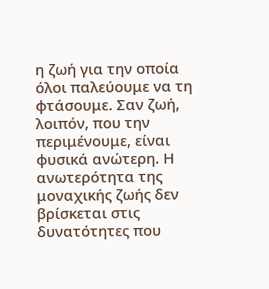η ζωή για την οποία όλοι παλεύουμε να τη φτάσουμε. Σαν ζωή, λοιπόν, που την περιμένουμε, είναι φυσικά ανώτερη. Η ανωτερότητα της μοναχικής ζωής δεν βρίσκεται στις δυνατότητες που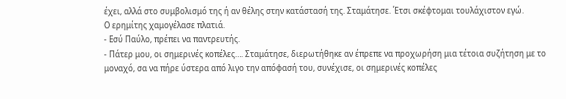έχει, αλλά στο συμβολισμό της ή αν θέλης στην κατάστασή της. Σταμάτησε. Έτσι σκέφτομαι τουλάχιστον εγώ.
Ο ερημίτης χαμογέλασε πλατιά.
- Εσύ Παύλο, πρέπει να παντρευτής.
- Πάτερ μου, οι σημερινές κοπέλες…. Σταμάτησε, διερωτήθηκε αν έπρεπε να προχωρήση μια τέτοια συζήτηση με το μοναχό, σα να πήρε ύστερα από λιγο την απόφασή του, συνέχισε, οι σημερινές κοπέλες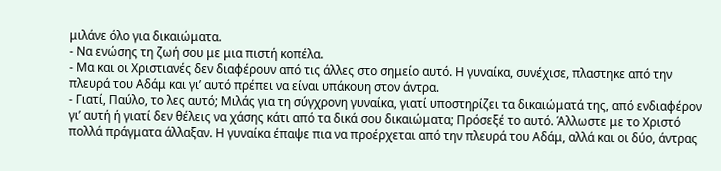μιλάνε όλο για δικαιώματα.
- Να ενώσης τη ζωή σου με μια πιστή κοπέλα.
- Μα και οι Χριστιανές δεν διαφέρουν από τις άλλες στο σημείο αυτό. Η γυναίκα, συνέχισε, πλαστηκε από την πλευρά του Αδάμ και γι’ αυτό πρέπει να είναι υπάκουη στον άντρα.
- Γιατί, Παύλο, το λες αυτό; Μιλάς για τη σύγχρονη γυναίκα, γιατί υποστηρίζει τα δικαιώματά της, από ενδιαφέρον γι’ αυτή ή γιατί δεν θέλεις να χάσης κάτι από τα δικά σου δικαιώματα; Πρόσεξέ το αυτό. Άλλωστε με το Χριστό πολλά πράγματα άλλαξαν. Η γυναίκα έπαψε πια να προέρχεται από την πλευρά του Αδάμ, αλλά και οι δύο, άντρας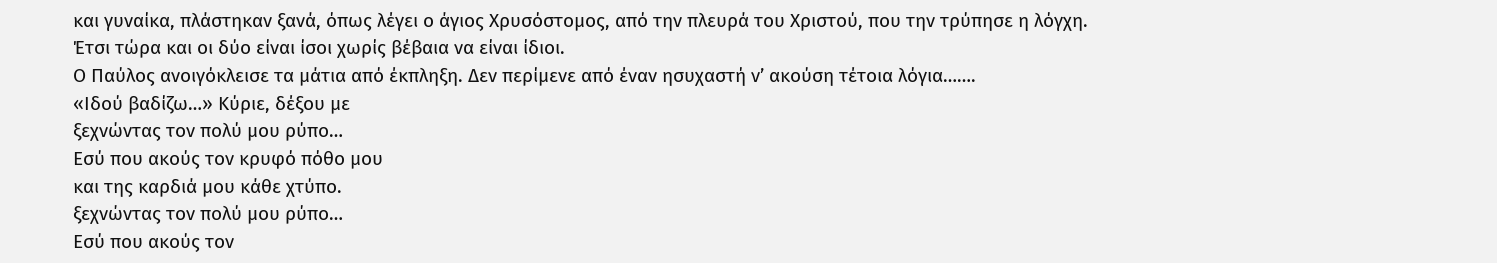και γυναίκα, πλάστηκαν ξανά, όπως λέγει ο άγιος Χρυσόστομος, από την πλευρά του Χριστού, που την τρύπησε η λόγχη. Έτσι τώρα και οι δύο είναι ίσοι χωρίς βέβαια να είναι ίδιοι.
Ο Παύλος ανοιγόκλεισε τα μάτια από έκπληξη. Δεν περίμενε από έναν ησυχαστή ν’ ακούση τέτοια λόγια…….
«Ιδού βαδίζω…» Κύριε, δέξου με
ξεχνώντας τον πολύ μου ρύπο…
Εσύ που ακούς τον κρυφό πόθο μου
και της καρδιά μου κάθε χτύπο.
ξεχνώντας τον πολύ μου ρύπο…
Εσύ που ακούς τον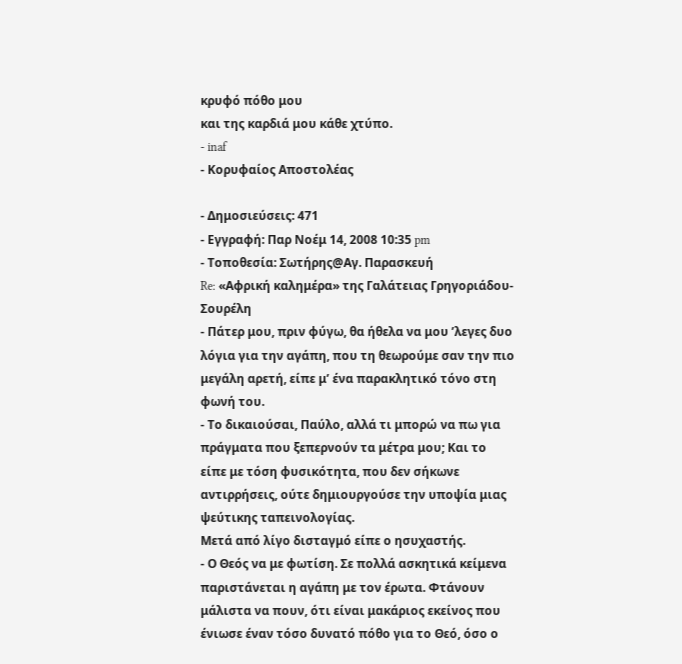κρυφό πόθο μου
και της καρδιά μου κάθε χτύπο.
- inaf
- Κορυφαίος Αποστολέας

- Δημοσιεύσεις: 471
- Εγγραφή: Παρ Νοέμ 14, 2008 10:35 pm
- Τοποθεσία: Σωτήρης@Αγ. Παρασκευή
Re: «Αφρική καλημέρα» της Γαλάτειας Γρηγοριάδου-Σουρέλη
- Πάτερ μου, πριν φύγω, θα ήθελα να μου ’λεγες δυο λόγια για την αγάπη, που τη θεωρούμε σαν την πιο μεγάλη αρετή, είπε μ’ ένα παρακλητικό τόνο στη φωνή του.
- Το δικαιούσαι, Παύλο, αλλά τι μπορώ να πω για πράγματα που ξεπερνούν τα μέτρα μου; Και το είπε με τόση φυσικότητα, που δεν σήκωνε αντιρρήσεις, ούτε δημιουργούσε την υποψία μιας ψεύτικης ταπεινολογίας.
Μετά από λίγο δισταγμό είπε ο ησυχαστής.
- Ο Θεός να με φωτίση. Σε πολλά ασκητικά κείμενα παριστάνεται η αγάπη με τον έρωτα. Φτάνουν μάλιστα να πουν, ότι είναι μακάριος εκείνος που ένιωσε έναν τόσο δυνατό πόθο για το Θεό, όσο ο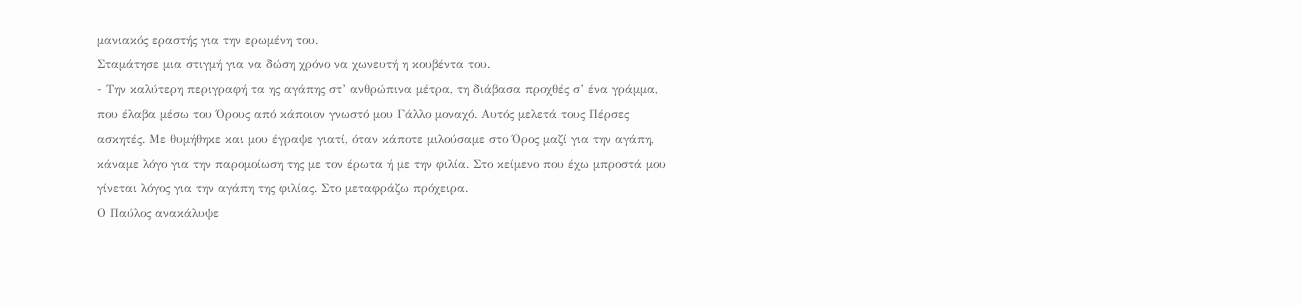μανιακός εραστής για την ερωμένη του.
Σταμάτησε μια στιγμή για να δώση χρόνο να χωνευτή η κουβέντα του.
- Την καλύτερη περιγραφή τα ης αγάπης στ’ ανθρώπινα μέτρα, τη διάβασα προχθές σ’ ένα γράμμα, που έλαβα μέσω του Όρους από κάποιον γνωστό μου Γάλλο μοναχό. Αυτός μελετά τους Πέρσες ασκητές. Με θυμήθηκε και μου έγραψε γιατί, όταν κάποτε μιλούσαμε στο Όρος μαζί για την αγάπη, κάναμε λόγο για την παρομοίωση της με τον έρωτα ή με την φιλία. Στο κείμενο που έχω μπροστά μου γίνεται λόγος για την αγάπη της φιλίας. Στο μεταφράζω πρόχειρα.
Ο Παύλος ανακάλυψε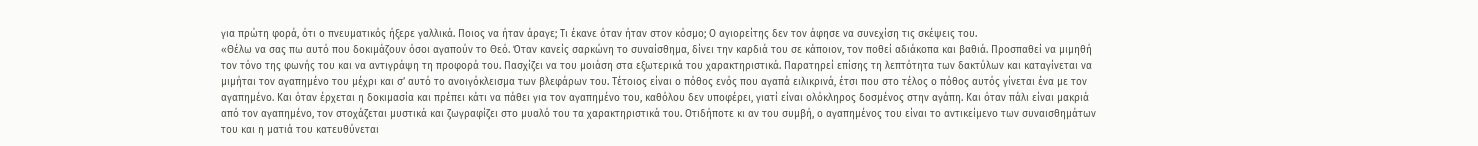για πρώτη φορά, ότι ο πνευματικός ήξερε γαλλικά. Ποιος να ήταν άραγε; Τι έκανε όταν ήταν στον κόσμο; Ο αγιορείτης δεν τον άφησε να συνεχίση τις σκέψεις του.
«Θέλω να σας πω αυτό που δοκιμάζουν όσοι αγαπούν το Θεό. Όταν κανείς σαρκώνη το συναίσθημα, δίνει την καρδιά του σε κάποιον, τον ποθεί αδιάκοπα και βαθιά. Προσπαθεί να μιμηθή τον τόνο της φωνής του και να αντιγράψη τη προφορά του. Πασχίζει να του μοιάση στα εξωτερικά του χαρακτηριστικά. Παρατηρεί επίσης τη λεπτότητα των δακτύλων και καταγίνεται να μιμήται τον αγαπημένο του μέχρι και σ’ αυτό το ανοιγόκλεισμα των βλεφάρων του. Τέτοιος είναι ο πόθος ενός που αγαπά ειλικρινά, έτσι που στο τέλος ο πόθος αυτός γίνεται ένα με τον αγαπημένο. Και όταν έρχεται η δοκιμασία και πρέπει κάτι να πάθει για τον αγαπημένο του, καθόλου δεν υποφέρει, γιατί είναι ολόκληρος δοσμένος στην αγάπη. Και όταν πάλι είναι μακριά από τον αγαπημένο, τον στοχάζεται μυστικά και ζωγραφίζει στο μυαλό του τα χαρακτηριστικά του. Οτιδήποτε κι αν του συμβή, ο αγαπημένος του είναι το αντικείμενο των συναισθημάτων του και η ματιά του κατευθύνεται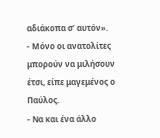αδιάκοπα σ’ αυτόν».
- Μόνο οι ανατολίτες μπορούν να μιλήσουν έτσι, είπε μαγεμένος ο Παύλος.
- Να και ένα άλλο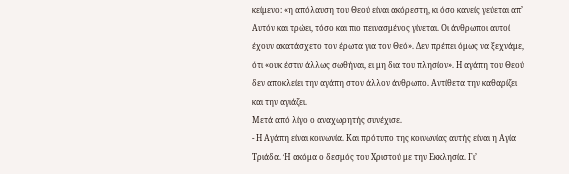κείμενο: «η απόλαυση του Θεού είναι ακόρεστη, κι όσο κανείς γεύεται απ’ Αυτόν και τρώει, τόσο και πιο πεινασμένος γίνεται. Οι άνθρωποι αυτοί έχουν ακατάσχετο τον έρωτα για τον Θεό». Δεν πρέπει όμως να ξεχνάμε, ότι «ουκ έστιν άλλως σωθήναι, ει μη δια του πλησίον». Η αγάπη του Θεού δεν αποκλείει την αγάπη στον άλλον άνθρωπο. Αντίθετα την καθαρίζει και την αγιάζει.
Μετά από λίγο ο αναχωρητής συνέχισε.
- Η Αγάπη είναι κοινωνία. Και πρότυπο της κοινωνίας αυτής είναι η Αγία Τριάδα. Ή ακόμα ο δεσμός του Χριστού με την Εκκλησία. Γι’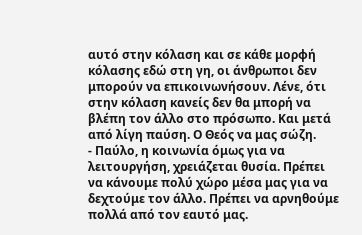αυτό στην κόλαση και σε κάθε μορφή κόλασης εδώ στη γη, οι άνθρωποι δεν μπορούν να επικοινωνήσουν. Λένε, ότι στην κόλαση κανείς δεν θα μπορή να βλέπη τον άλλο στο πρόσωπο. Και μετά από λίγη παύση. Ο Θεός να μας σώζη.
- Παύλο, η κοινωνία όμως για να λειτουργήση, χρειάζεται θυσία. Πρέπει να κάνουμε πολύ χώρο μέσα μας για να δεχτούμε τον άλλο. Πρέπει να αρνηθούμε πολλά από τον εαυτό μας.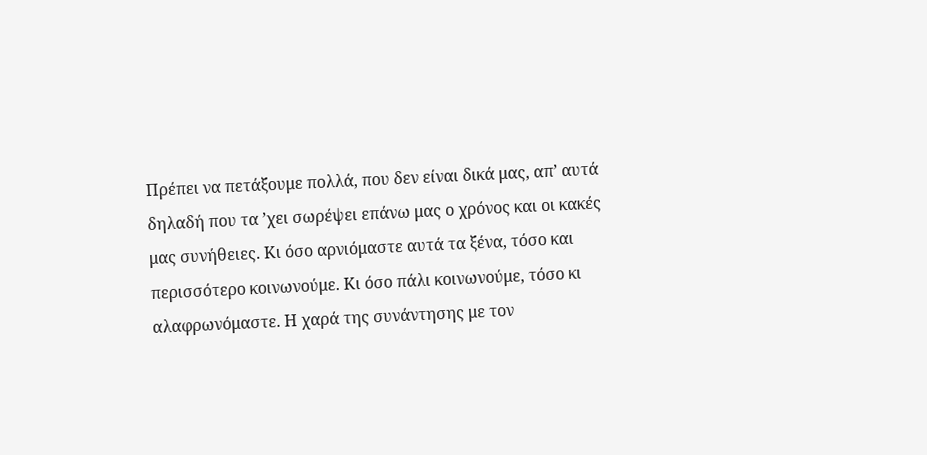Πρέπει να πετάξουμε πολλά, που δεν είναι δικά μας, απ’ αυτά δηλαδή που τα ’χει σωρέψει επάνω μας ο χρόνος και οι κακές μας συνήθειες. Κι όσο αρνιόμαστε αυτά τα ξένα, τόσο και περισσότερο κοινωνούμε. Κι όσο πάλι κοινωνούμε, τόσο κι αλαφρωνόμαστε. Η χαρά της συνάντησης με τον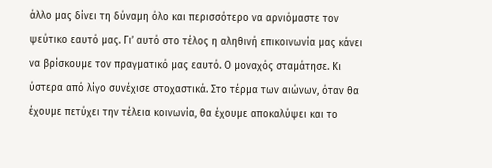άλλο μας δίνει τη δύναμη όλο και περισσότερο να αρνιόμαστε τον ψεύτικο εαυτό μας. Γι’ αυτό στο τέλος η αληθινή επικοινωνία μας κάνει να βρίσκουμε τον πραγματικό μας εαυτό. Ο μοναχός σταμάτησε. Κι ύστερα από λίγο συνέχισε στοχαστικά. Στο τέρμα των αιώνων, όταν θα έχουμε πετύχει την τέλεια κοινωνία, θα έχουμε αποκαλύψει και το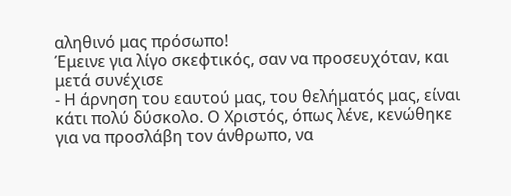αληθινό μας πρόσωπο!
Έμεινε για λίγο σκεφτικός, σαν να προσευχόταν, και μετά συνέχισε
- Η άρνηση του εαυτού μας, του θελήματός μας, είναι κάτι πολύ δύσκολο. Ο Χριστός, όπως λένε, κενώθηκε για να προσλάβη τον άνθρωπο, να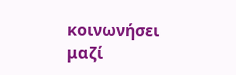κοινωνήσει μαζί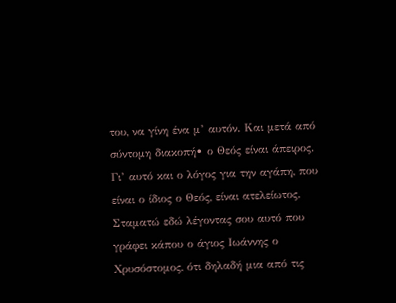του, να γίνη ένα μ’ αυτόν. Και μετά από σύντομη διακοπή• ο Θεός είναι άπειρος. Γι’ αυτό και ο λόγος για την αγάπη, που είναι ο ίδιος ο Θεός, είναι ατελείωτος. Σταματώ εδώ λέγοντας σου αυτό που γράφει κάπου ο άγιος Ιωάννης ο Χρυσόστομος, ότι δηλαδή μια από τις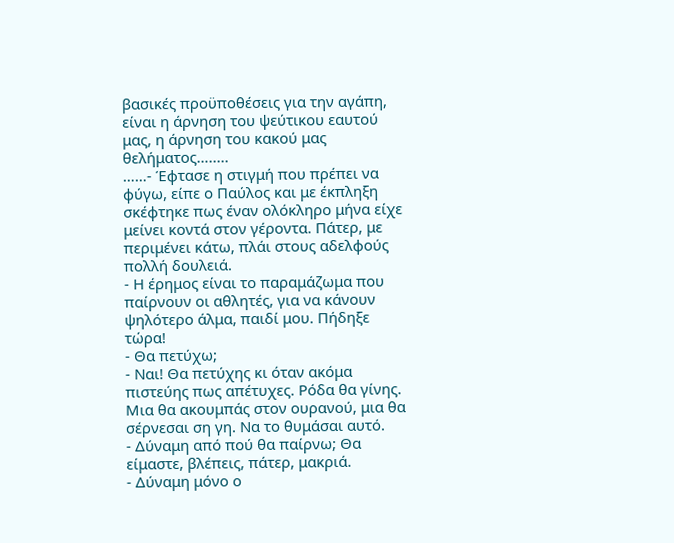βασικές προϋποθέσεις για την αγάπη, είναι η άρνηση του ψεύτικου εαυτού μας, η άρνηση του κακού μας θελήματος….....
……- Έφτασε η στιγμή που πρέπει να φύγω, είπε ο Παύλος και με έκπληξη σκέφτηκε πως έναν ολόκληρο μήνα είχε μείνει κοντά στον γέροντα. Πάτερ, με περιμένει κάτω, πλάι στους αδελφούς πολλή δουλειά.
- Η έρημος είναι το παραμάζωμα που παίρνουν οι αθλητές, για να κάνουν ψηλότερο άλμα, παιδί μου. Πήδηξε τώρα!
- Θα πετύχω;
- Ναι! Θα πετύχης κι όταν ακόμα πιστεύης πως απέτυχες. Ρόδα θα γίνης. Μια θα ακουμπάς στον ουρανού, μια θα σέρνεσαι ση γη. Να το θυμάσαι αυτό.
- Δύναμη από πού θα παίρνω; Θα είμαστε, βλέπεις, πάτερ, μακριά.
- Δύναμη μόνο ο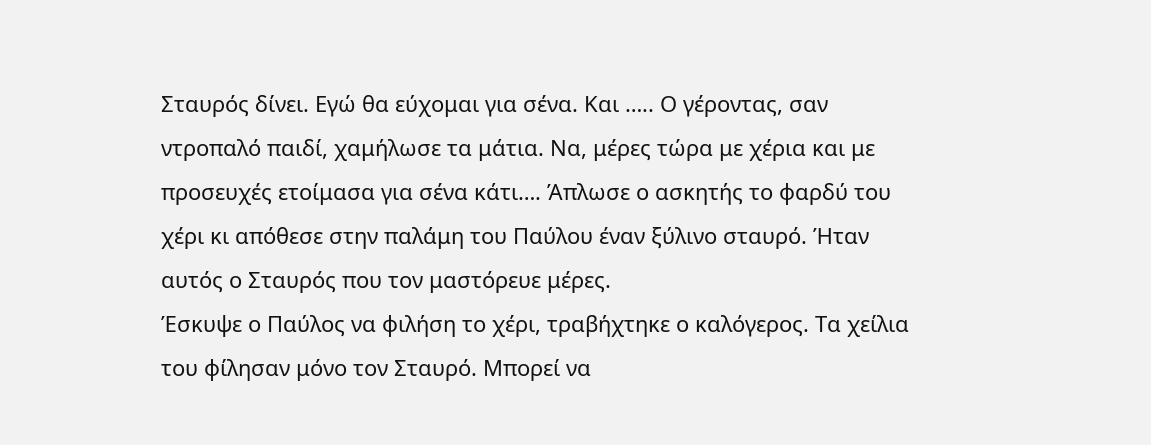Σταυρός δίνει. Εγώ θα εύχομαι για σένα. Και ….. Ο γέροντας, σαν ντροπαλό παιδί, χαμήλωσε τα μάτια. Να, μέρες τώρα με χέρια και με προσευχές ετοίμασα για σένα κάτι…. Άπλωσε ο ασκητής το φαρδύ του χέρι κι απόθεσε στην παλάμη του Παύλου έναν ξύλινο σταυρό. Ήταν αυτός ο Σταυρός που τον μαστόρευε μέρες.
Έσκυψε ο Παύλος να φιλήση το χέρι, τραβήχτηκε ο καλόγερος. Τα χείλια του φίλησαν μόνο τον Σταυρό. Μπορεί να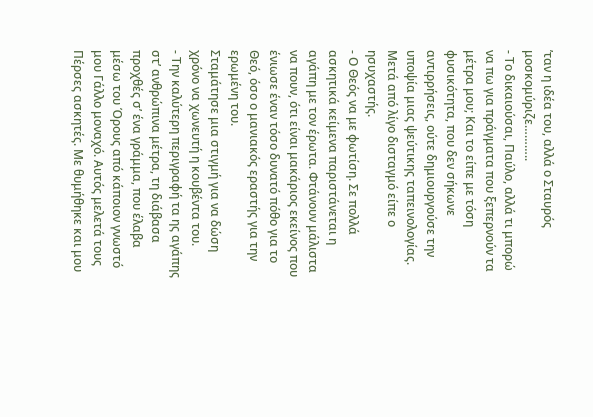’ταν η ιδέα του, αλλά ο Σταυρός μοσκομύριζε………..
- Το δικαιούσαι, Παύλο, αλλά τι μπορώ να πω για πράγματα που ξεπερνούν τα μέτρα μου; Και το είπε με τόση φυσικότητα, που δεν σήκωνε αντιρρήσεις, ούτε δημιουργούσε την υποψία μιας ψεύτικης ταπεινολογίας.
Μετά από λίγο δισταγμό είπε ο ησυχαστής.
- Ο Θεός να με φωτίση. Σε πολλά ασκητικά κείμενα παριστάνεται η αγάπη με τον έρωτα. Φτάνουν μάλιστα να πουν, ότι είναι μακάριος εκείνος που ένιωσε έναν τόσο δυνατό πόθο για το Θεό, όσο ο μανιακός εραστής για την ερωμένη του.
Σταμάτησε μια στιγμή για να δώση χρόνο να χωνευτή η κουβέντα του.
- Την καλύτερη περιγραφή τα ης αγάπης στ’ ανθρώπινα μέτρα, τη διάβασα προχθές σ’ ένα γράμμα, που έλαβα μέσω του Όρους από κάποιον γνωστό μου Γάλλο μοναχό. Αυτός μελετά τους Πέρσες ασκητές. Με θυμήθηκε και μου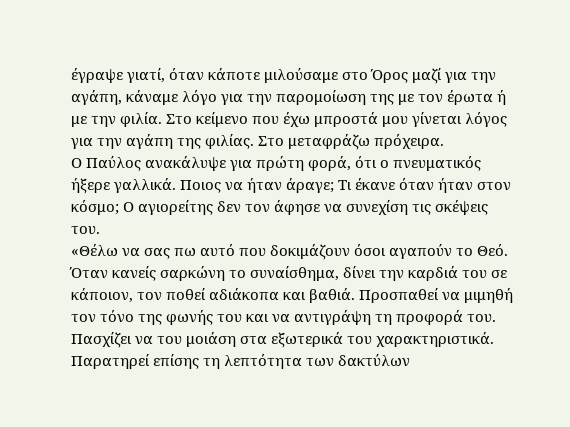έγραψε γιατί, όταν κάποτε μιλούσαμε στο Όρος μαζί για την αγάπη, κάναμε λόγο για την παρομοίωση της με τον έρωτα ή με την φιλία. Στο κείμενο που έχω μπροστά μου γίνεται λόγος για την αγάπη της φιλίας. Στο μεταφράζω πρόχειρα.
Ο Παύλος ανακάλυψε για πρώτη φορά, ότι ο πνευματικός ήξερε γαλλικά. Ποιος να ήταν άραγε; Τι έκανε όταν ήταν στον κόσμο; Ο αγιορείτης δεν τον άφησε να συνεχίση τις σκέψεις του.
«Θέλω να σας πω αυτό που δοκιμάζουν όσοι αγαπούν το Θεό. Όταν κανείς σαρκώνη το συναίσθημα, δίνει την καρδιά του σε κάποιον, τον ποθεί αδιάκοπα και βαθιά. Προσπαθεί να μιμηθή τον τόνο της φωνής του και να αντιγράψη τη προφορά του. Πασχίζει να του μοιάση στα εξωτερικά του χαρακτηριστικά. Παρατηρεί επίσης τη λεπτότητα των δακτύλων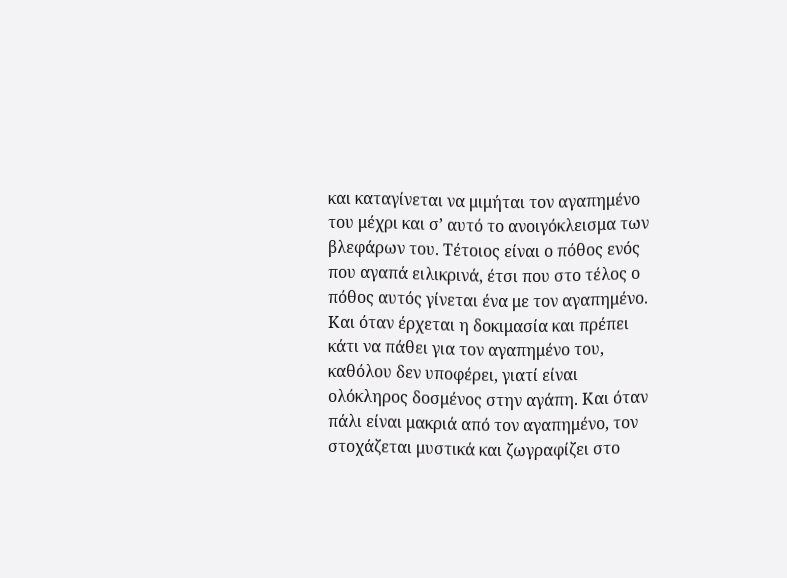και καταγίνεται να μιμήται τον αγαπημένο του μέχρι και σ’ αυτό το ανοιγόκλεισμα των βλεφάρων του. Τέτοιος είναι ο πόθος ενός που αγαπά ειλικρινά, έτσι που στο τέλος ο πόθος αυτός γίνεται ένα με τον αγαπημένο. Και όταν έρχεται η δοκιμασία και πρέπει κάτι να πάθει για τον αγαπημένο του, καθόλου δεν υποφέρει, γιατί είναι ολόκληρος δοσμένος στην αγάπη. Και όταν πάλι είναι μακριά από τον αγαπημένο, τον στοχάζεται μυστικά και ζωγραφίζει στο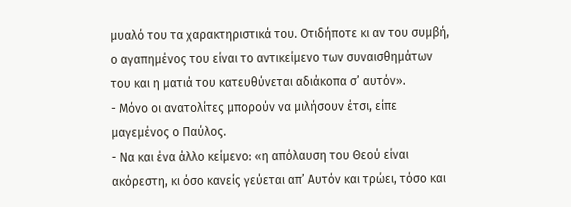μυαλό του τα χαρακτηριστικά του. Οτιδήποτε κι αν του συμβή, ο αγαπημένος του είναι το αντικείμενο των συναισθημάτων του και η ματιά του κατευθύνεται αδιάκοπα σ’ αυτόν».
- Μόνο οι ανατολίτες μπορούν να μιλήσουν έτσι, είπε μαγεμένος ο Παύλος.
- Να και ένα άλλο κείμενο: «η απόλαυση του Θεού είναι ακόρεστη, κι όσο κανείς γεύεται απ’ Αυτόν και τρώει, τόσο και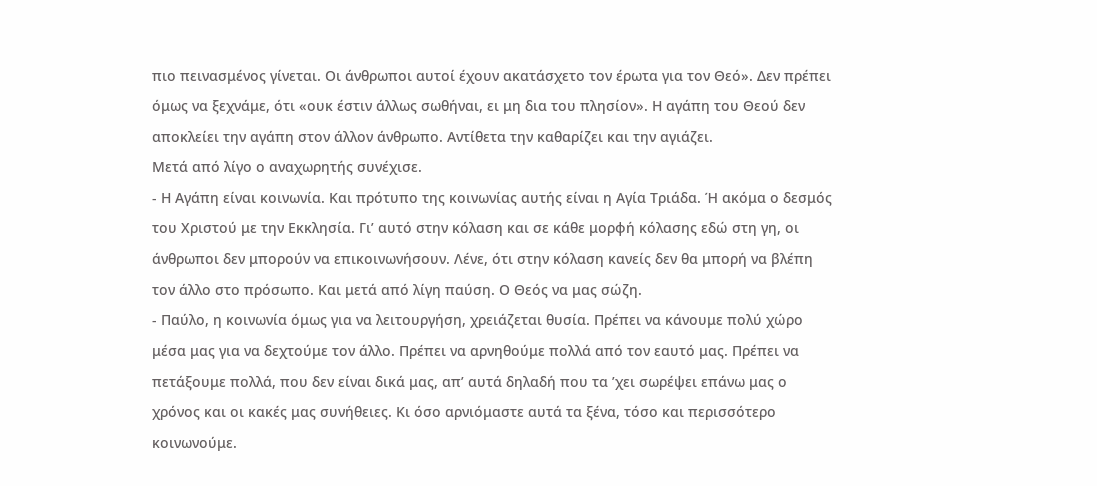πιο πεινασμένος γίνεται. Οι άνθρωποι αυτοί έχουν ακατάσχετο τον έρωτα για τον Θεό». Δεν πρέπει όμως να ξεχνάμε, ότι «ουκ έστιν άλλως σωθήναι, ει μη δια του πλησίον». Η αγάπη του Θεού δεν αποκλείει την αγάπη στον άλλον άνθρωπο. Αντίθετα την καθαρίζει και την αγιάζει.
Μετά από λίγο ο αναχωρητής συνέχισε.
- Η Αγάπη είναι κοινωνία. Και πρότυπο της κοινωνίας αυτής είναι η Αγία Τριάδα. Ή ακόμα ο δεσμός του Χριστού με την Εκκλησία. Γι’ αυτό στην κόλαση και σε κάθε μορφή κόλασης εδώ στη γη, οι άνθρωποι δεν μπορούν να επικοινωνήσουν. Λένε, ότι στην κόλαση κανείς δεν θα μπορή να βλέπη τον άλλο στο πρόσωπο. Και μετά από λίγη παύση. Ο Θεός να μας σώζη.
- Παύλο, η κοινωνία όμως για να λειτουργήση, χρειάζεται θυσία. Πρέπει να κάνουμε πολύ χώρο μέσα μας για να δεχτούμε τον άλλο. Πρέπει να αρνηθούμε πολλά από τον εαυτό μας. Πρέπει να πετάξουμε πολλά, που δεν είναι δικά μας, απ’ αυτά δηλαδή που τα ’χει σωρέψει επάνω μας ο χρόνος και οι κακές μας συνήθειες. Κι όσο αρνιόμαστε αυτά τα ξένα, τόσο και περισσότερο κοινωνούμε.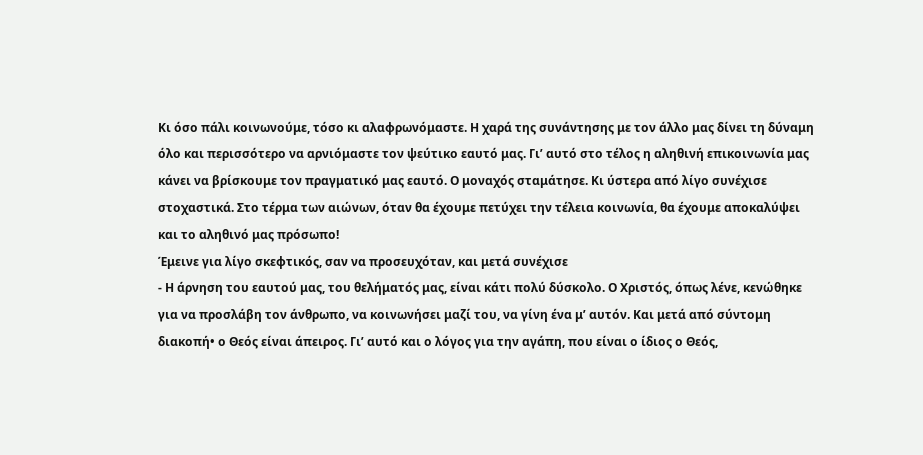Κι όσο πάλι κοινωνούμε, τόσο κι αλαφρωνόμαστε. Η χαρά της συνάντησης με τον άλλο μας δίνει τη δύναμη όλο και περισσότερο να αρνιόμαστε τον ψεύτικο εαυτό μας. Γι’ αυτό στο τέλος η αληθινή επικοινωνία μας κάνει να βρίσκουμε τον πραγματικό μας εαυτό. Ο μοναχός σταμάτησε. Κι ύστερα από λίγο συνέχισε στοχαστικά. Στο τέρμα των αιώνων, όταν θα έχουμε πετύχει την τέλεια κοινωνία, θα έχουμε αποκαλύψει και το αληθινό μας πρόσωπο!
Έμεινε για λίγο σκεφτικός, σαν να προσευχόταν, και μετά συνέχισε
- Η άρνηση του εαυτού μας, του θελήματός μας, είναι κάτι πολύ δύσκολο. Ο Χριστός, όπως λένε, κενώθηκε για να προσλάβη τον άνθρωπο, να κοινωνήσει μαζί του, να γίνη ένα μ’ αυτόν. Και μετά από σύντομη διακοπή• ο Θεός είναι άπειρος. Γι’ αυτό και ο λόγος για την αγάπη, που είναι ο ίδιος ο Θεός,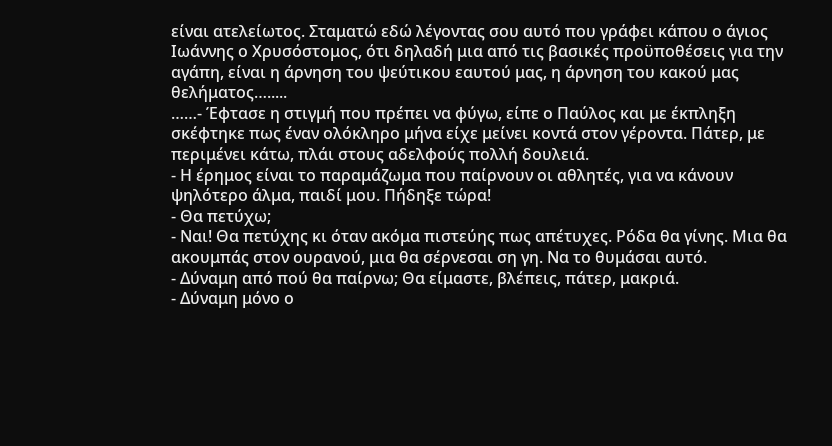είναι ατελείωτος. Σταματώ εδώ λέγοντας σου αυτό που γράφει κάπου ο άγιος Ιωάννης ο Χρυσόστομος, ότι δηλαδή μια από τις βασικές προϋποθέσεις για την αγάπη, είναι η άρνηση του ψεύτικου εαυτού μας, η άρνηση του κακού μας θελήματος….....
……- Έφτασε η στιγμή που πρέπει να φύγω, είπε ο Παύλος και με έκπληξη σκέφτηκε πως έναν ολόκληρο μήνα είχε μείνει κοντά στον γέροντα. Πάτερ, με περιμένει κάτω, πλάι στους αδελφούς πολλή δουλειά.
- Η έρημος είναι το παραμάζωμα που παίρνουν οι αθλητές, για να κάνουν ψηλότερο άλμα, παιδί μου. Πήδηξε τώρα!
- Θα πετύχω;
- Ναι! Θα πετύχης κι όταν ακόμα πιστεύης πως απέτυχες. Ρόδα θα γίνης. Μια θα ακουμπάς στον ουρανού, μια θα σέρνεσαι ση γη. Να το θυμάσαι αυτό.
- Δύναμη από πού θα παίρνω; Θα είμαστε, βλέπεις, πάτερ, μακριά.
- Δύναμη μόνο ο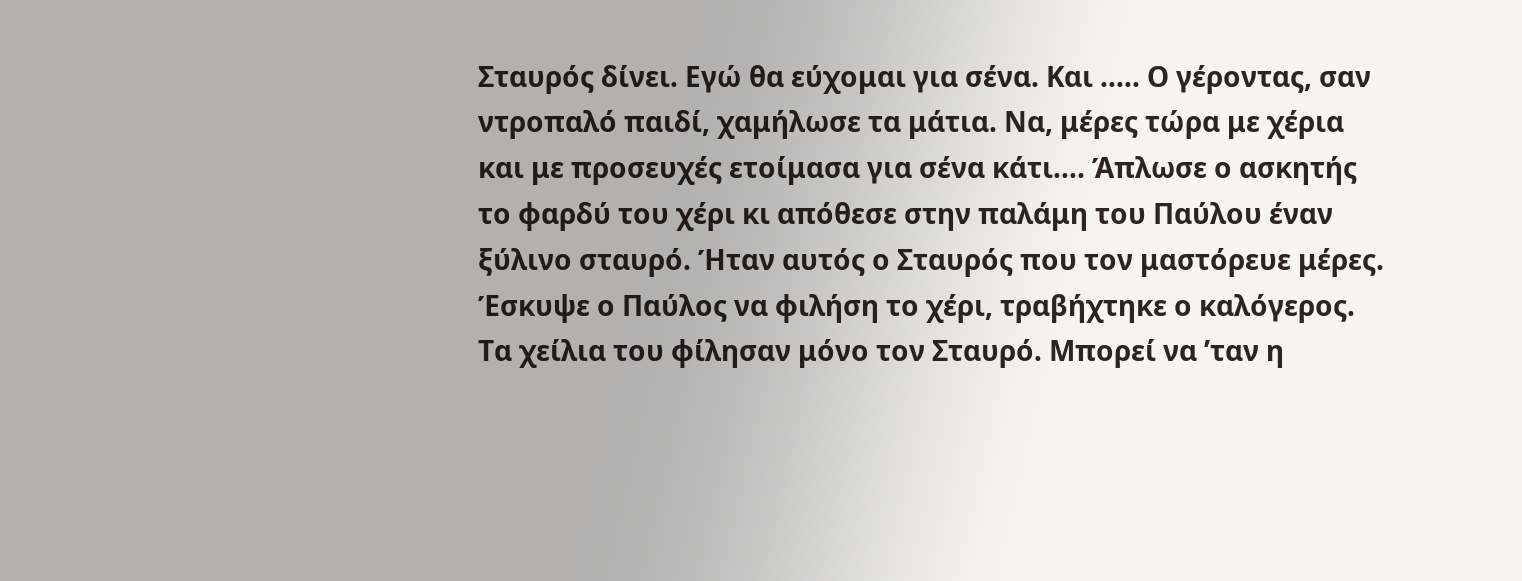Σταυρός δίνει. Εγώ θα εύχομαι για σένα. Και ….. Ο γέροντας, σαν ντροπαλό παιδί, χαμήλωσε τα μάτια. Να, μέρες τώρα με χέρια και με προσευχές ετοίμασα για σένα κάτι…. Άπλωσε ο ασκητής το φαρδύ του χέρι κι απόθεσε στην παλάμη του Παύλου έναν ξύλινο σταυρό. Ήταν αυτός ο Σταυρός που τον μαστόρευε μέρες.
Έσκυψε ο Παύλος να φιλήση το χέρι, τραβήχτηκε ο καλόγερος. Τα χείλια του φίλησαν μόνο τον Σταυρό. Μπορεί να ’ταν η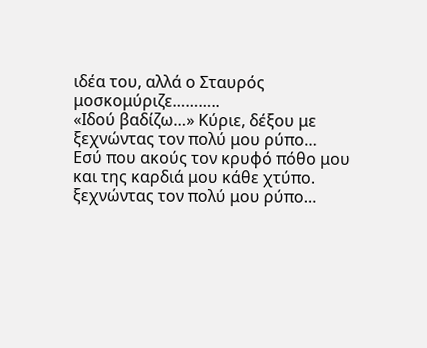ιδέα του, αλλά ο Σταυρός μοσκομύριζε………..
«Ιδού βαδίζω…» Κύριε, δέξου με
ξεχνώντας τον πολύ μου ρύπο…
Εσύ που ακούς τον κρυφό πόθο μου
και της καρδιά μου κάθε χτύπο.
ξεχνώντας τον πολύ μου ρύπο…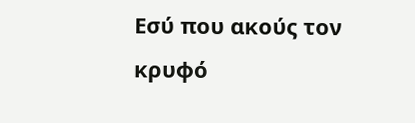Εσύ που ακούς τον κρυφό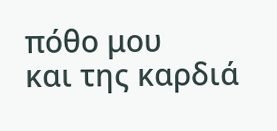πόθο μου
και της καρδιά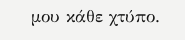μου κάθε χτύπο.